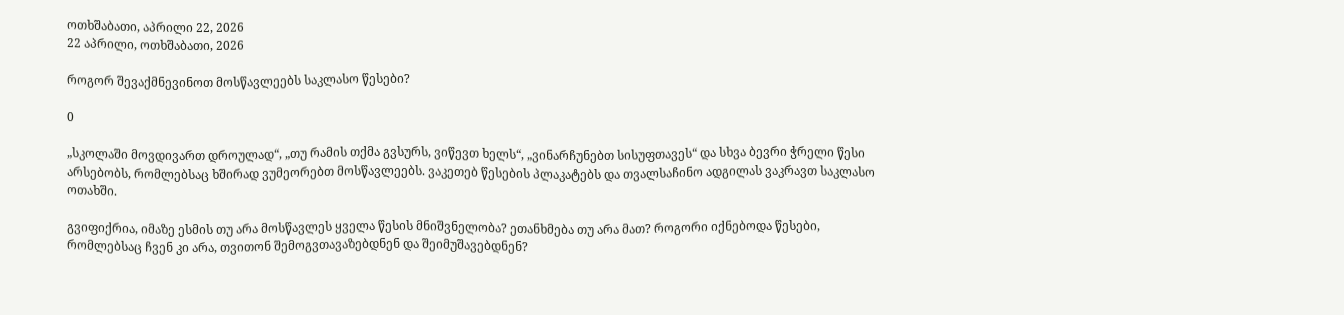ოთხშაბათი, აპრილი 22, 2026
22 აპრილი, ოთხშაბათი, 2026

როგორ შევაქმნევინოთ მოსწავლეებს საკლასო წესები?

0

„სკოლაში მოვდივართ დროულად“, „თუ რამის თქმა გვსურს, ვიწევთ ხელს“, „ვინარჩუნებთ სისუფთავეს“ და სხვა ბევრი ჭრელი წესი არსებობს, რომლებსაც ხშირად ვუმეორებთ მოსწავლეებს. ვაკეთებ წესების პლაკატებს და თვალსაჩინო ადგილას ვაკრავთ საკლასო ოთახში.

გვიფიქრია, იმაზე ესმის თუ არა მოსწავლეს ყველა წესის მნიშვნელობა? ეთანხმება თუ არა მათ? როგორი იქნებოდა წესები, რომლებსაც ჩვენ კი არა, თვითონ შემოგვთავაზებდნენ და შეიმუშავებდნენ?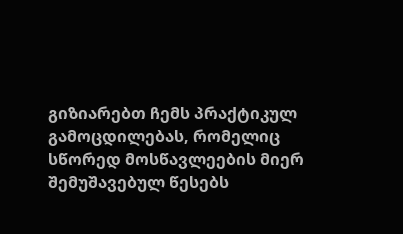გიზიარებთ ჩემს პრაქტიკულ გამოცდილებას, რომელიც სწორედ მოსწავლეების მიერ შემუშავებულ წესებს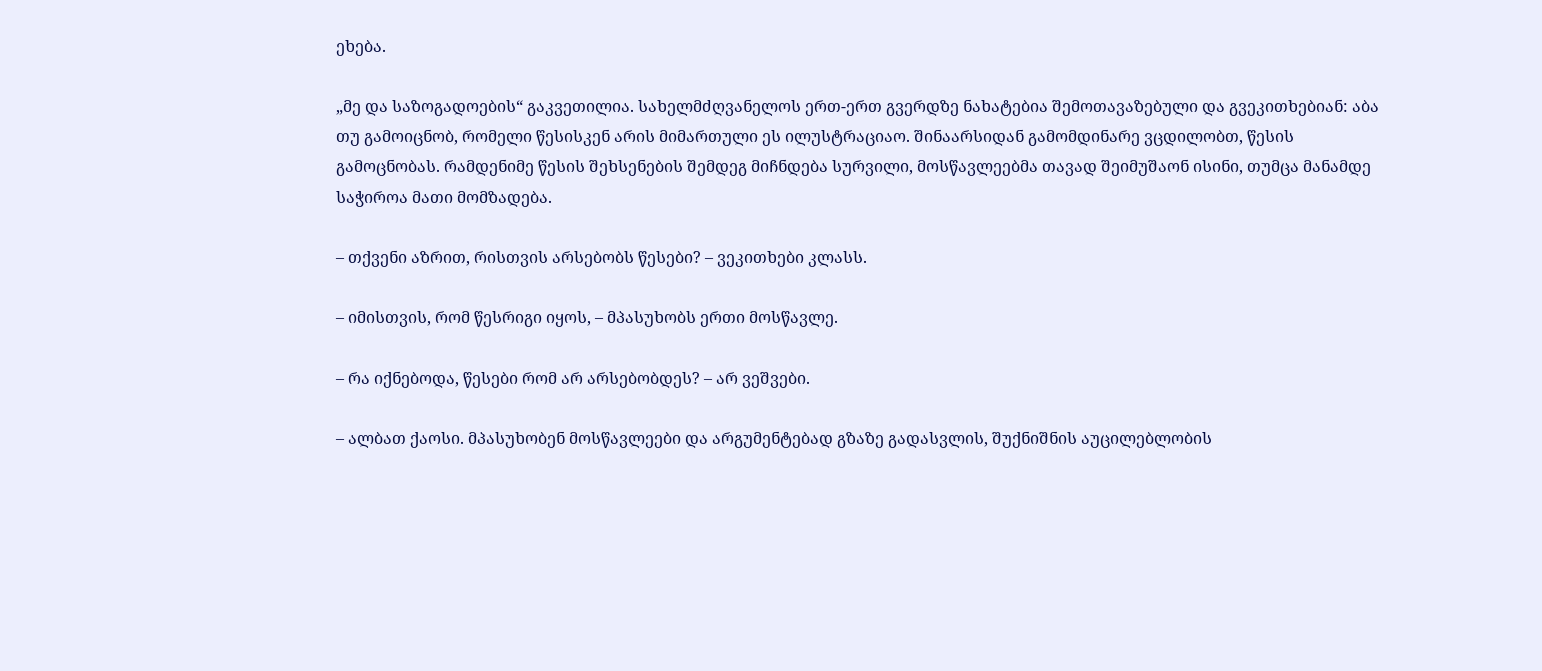ეხება.

„მე და საზოგადოების“ გაკვეთილია. სახელმძღვანელოს ერთ-ერთ გვერდზე ნახატებია შემოთავაზებული და გვეკითხებიან: აბა თუ გამოიცნობ, რომელი წესისკენ არის მიმართული ეს ილუსტრაციაო. შინაარსიდან გამომდინარე ვცდილობთ, წესის გამოცნობას. რამდენიმე წესის შეხსენების შემდეგ მიჩნდება სურვილი, მოსწავლეებმა თავად შეიმუშაონ ისინი, თუმცა მანამდე საჭიროა მათი მომზადება.

– თქვენი აზრით, რისთვის არსებობს წესები? – ვეკითხები კლასს.

– იმისთვის, რომ წესრიგი იყოს, – მპასუხობს ერთი მოსწავლე.

– რა იქნებოდა, წესები რომ არ არსებობდეს? – არ ვეშვები.

– ალბათ ქაოსი. მპასუხობენ მოსწავლეები და არგუმენტებად გზაზე გადასვლის, შუქნიშნის აუცილებლობის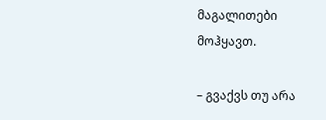მაგალითები მოჰყავთ.

– გვაქვს თუ არა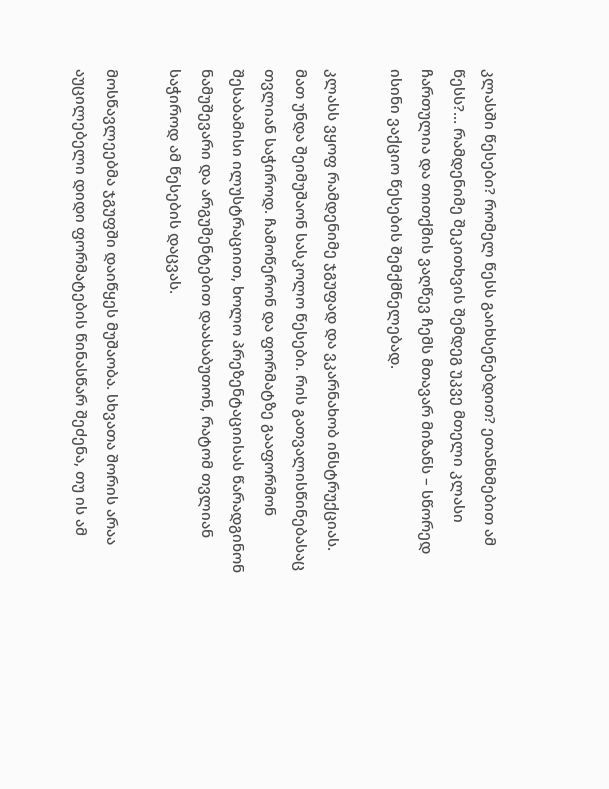კლასში წესები? რომელ წესს გაიხსენებდით? ეთანხმებით ამ წესს?… რამდენიმე შეკითხვის შემდეგ უკვე მთელი კლასი ჩართულია და თითქმის ვაღწევ ჩემს მთავარ მიზანს – სწორედ ისინი ვაქციო წესების შემქმნელებად.

კლასს ვყოფ რამდენიმე ჯგუფად და ვკარნახობ ინსტრუქციას. მათ უნდა შეიმუშაონ სასკოლო წესები. რის გათვალისწინებასაც თვლიან საჭიროდ. ჩამოწერონ და ფორმატზე გააფორმონ შესაბამისი ილუსტრაციით, ხოლო პრეზენტაციისას წარადგინონ ნამუშევარი და არგუმენტებით დაასაბუთონ, რატომ თვლიან საჭიროდ ამ წესების დაცვას.

მოსწავლეებმა ჯგუფში დაიწყეს მუშაობა. სხვათა შორის არაა აუცილებელი დიდი ფორმატების წინასწარ შეძენა, თუ ის ამ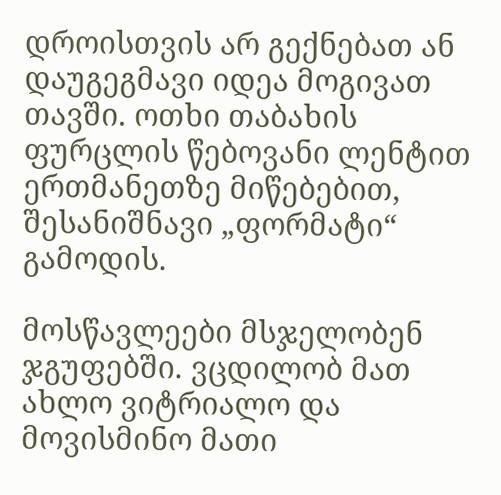დროისთვის არ გექნებათ ან დაუგეგმავი იდეა მოგივათ თავში. ოთხი თაბახის ფურცლის წებოვანი ლენტით ერთმანეთზე მიწებებით, შესანიშნავი „ფორმატი“ გამოდის.

მოსწავლეები მსჯელობენ ჯგუფებში. ვცდილობ მათ ახლო ვიტრიალო და მოვისმინო მათი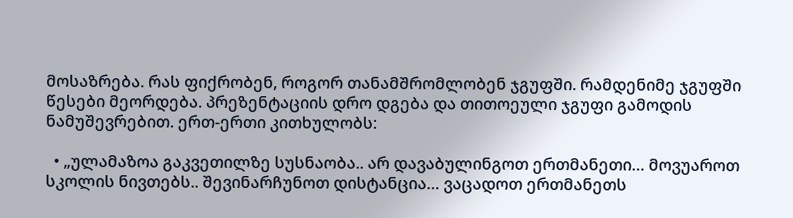მოსაზრება. რას ფიქრობენ, როგორ თანამშრომლობენ ჯგუფში. რამდენიმე ჯგუფში წესები მეორდება. პრეზენტაციის დრო დგება და თითოეული ჯგუფი გამოდის ნამუშევრებით. ერთ-ერთი კითხულობს:

  • „ულამაზოა გაკვეთილზე სუსნაობა.. არ დავაბულინგოთ ერთმანეთი… მოვუაროთ სკოლის ნივთებს.. შევინარჩუნოთ დისტანცია… ვაცადოთ ერთმანეთს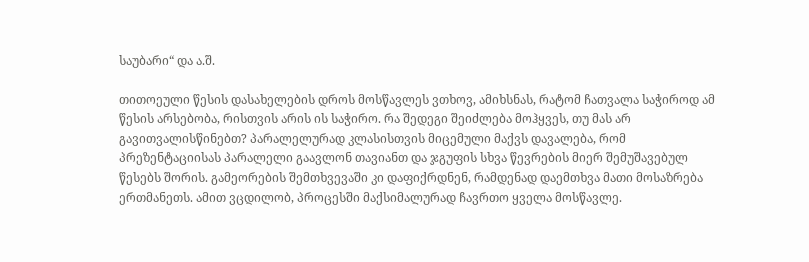საუბარი“ და ა.შ.

თითოეული წესის დასახელების დროს მოსწავლეს ვთხოვ, ამიხსნას, რატომ ჩათვალა საჭიროდ ამ წესის არსებობა, რისთვის არის ის საჭირო. რა შედეგი შეიძლება მოჰყვეს, თუ მას არ გავითვალისწინებთ? პარალელურად კლასისთვის მიცემული მაქვს დავალება, რომ პრეზენტაციისას პარალელი გაავლონ თავიანთ და ჯგუფის სხვა წევრების მიერ შემუშავებულ წესებს შორის. გამეორების შემთხვევაში კი დაფიქრდნენ, რამდენად დაემთხვა მათი მოსაზრება ერთმანეთს. ამით ვცდილობ, პროცესში მაქსიმალურად ჩავრთო ყველა მოსწავლე.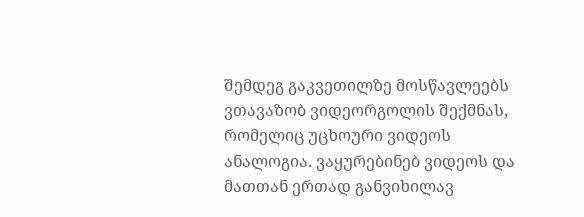შემდეგ გაკვეთილზე მოსწავლეებს ვთავაზობ ვიდეორგოლის შექმნას, რომელიც უცხოური ვიდეოს ანალოგია. ვაყურებინებ ვიდეოს და მათთან ერთად განვიხილავ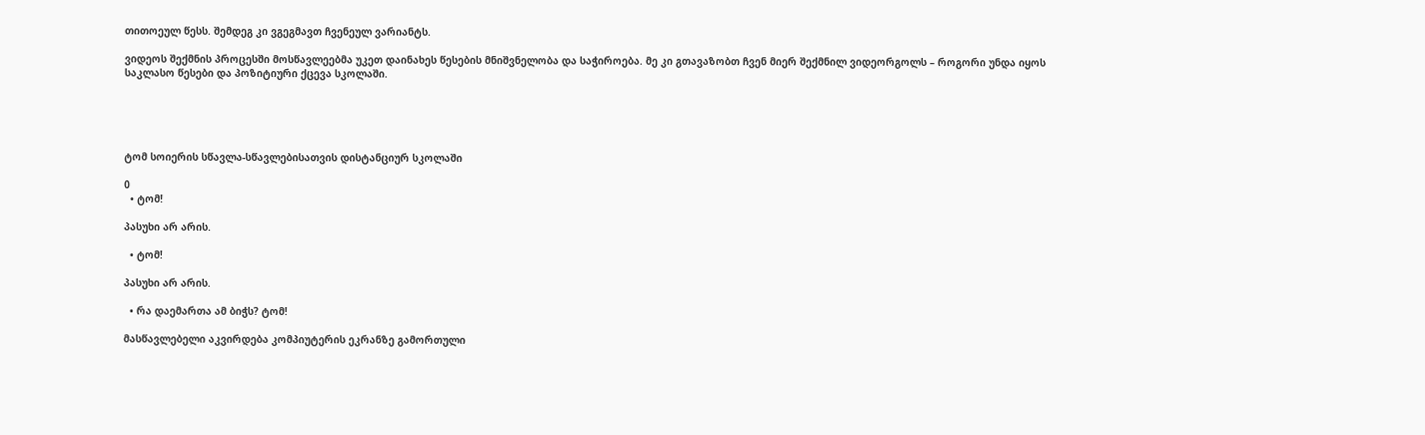თითოეულ წესს. შემდეგ კი ვგეგმავთ ჩვენეულ ვარიანტს.

ვიდეოს შექმნის პროცესში მოსწავლეებმა უკეთ დაინახეს წესების მნიშვნელობა და საჭიროება. მე კი გთავაზობთ ჩვენ მიერ შექმნილ ვიდეორგოლს – როგორი უნდა იყოს საკლასო წესები და პოზიტიური ქცევა სკოლაში.





ტომ სოიერის სწავლა-სწავლებისათვის დისტანციურ სკოლაში

0
  • ტომ!

პასუხი არ არის.

  • ტომ!

პასუხი არ არის.

  • რა დაემართა ამ ბიჭს? ტომ!

მასწავლებელი აკვირდება კომპიუტერის ეკრანზე გამორთული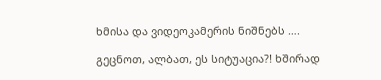ხმისა და ვიდეოკამერის ნიშნებს ….

გეცნოთ, ალბათ, ეს სიტუაცია?! ხშირად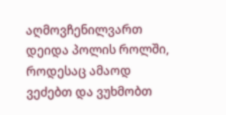აღმოვჩენილვართ დეიდა პოლის როლში, როდესაც ამაოდ ვეძებთ და ვუხმობთ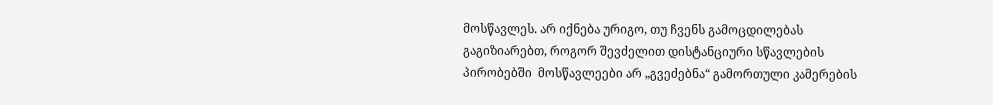მოსწავლეს. არ იქნება ურიგო, თუ ჩვენს გამოცდილებას გაგიზიარებთ, როგორ შევძელით დისტანციური სწავლების პირობებში  მოსწავლეები არ „გვეძებნა“ გამორთული კამერების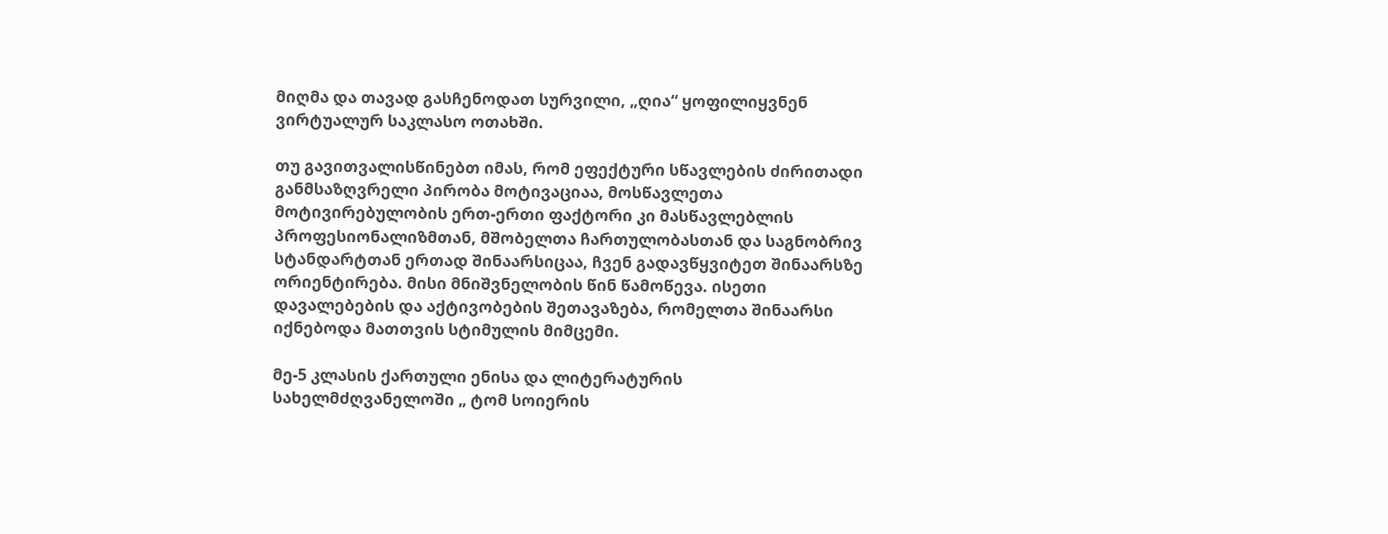მიღმა და თავად გასჩენოდათ სურვილი, „ღია“ ყოფილიყვნენ ვირტუალურ საკლასო ოთახში.

თუ გავითვალისწინებთ იმას, რომ ეფექტური სწავლების ძირითადი განმსაზღვრელი პირობა მოტივაციაა, მოსწავლეთა მოტივირებულობის ერთ-ერთი ფაქტორი კი მასწავლებლის პროფესიონალიზმთან, მშობელთა ჩართულობასთან და საგნობრივ სტანდარტთან ერთად შინაარსიცაა, ჩვენ გადავწყვიტეთ შინაარსზე ორიენტირება. მისი მნიშვნელობის წინ წამოწევა. ისეთი დავალებების და აქტივობების შეთავაზება, რომელთა შინაარსი იქნებოდა მათთვის სტიმულის მიმცემი.

მე-5 კლასის ქართული ენისა და ლიტერატურის სახელმძღვანელოში „ ტომ სოიერის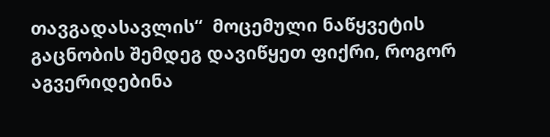თავგადასავლის“  მოცემული ნაწყვეტის გაცნობის შემდეგ დავიწყეთ ფიქრი, როგორ აგვერიდებინა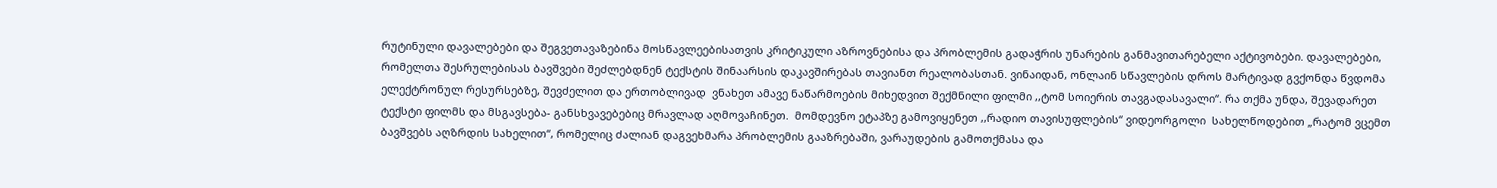რუტინული დავალებები და შეგვეთავაზებინა მოსწავლეებისათვის კრიტიკული აზროვნებისა და პრობლემის გადაჭრის უნარების განმავითარებელი აქტივობები. დავალებები, რომელთა შესრულებისას ბავშვები შეძლებდნენ ტექსტის შინაარსის დაკავშირებას თავიანთ რეალობასთან. ვინაიდან, ონლაინ სწავლების დროს მარტივად გვქონდა წვდომა ელექტრონულ რესურსებზე, შევძელით და ერთობლივად  ვნახეთ ამავე ნაწარმოების მიხედვით შექმნილი ფილმი ,,ტომ სოიერის თავგადასავალი“. რა თქმა უნდა, შევადარეთ ტექსტი ფილმს და მსგავსება- განსხვავებებიც მრავლად აღმოვაჩინეთ.  მომდევნო ეტაპზე გამოვიყენეთ ,,რადიო თავისუფლების“ ვიდეორგოლი  სახელწოდებით „რატომ ვცემთ ბავშვებს აღზრდის სახელით“, რომელიც ძალიან დაგვეხმარა პრობლემის გააზრებაში, ვარაუდების გამოთქმასა და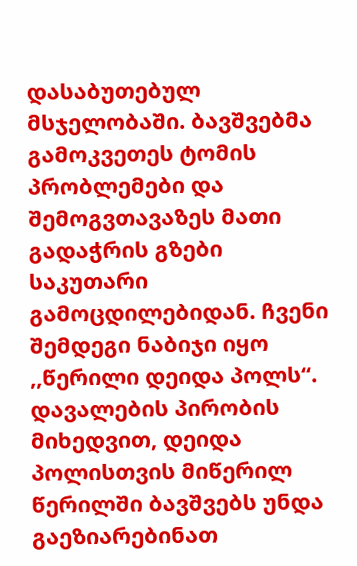დასაბუთებულ მსჯელობაში. ბავშვებმა გამოკვეთეს ტომის პრობლემები და შემოგვთავაზეს მათი გადაჭრის გზები  საკუთარი  გამოცდილებიდან. ჩვენი შემდეგი ნაბიჯი იყო  ,,წერილი დეიდა პოლს“.  დავალების პირობის მიხედვით, დეიდა პოლისთვის მიწერილ წერილში ბავშვებს უნდა გაეზიარებინათ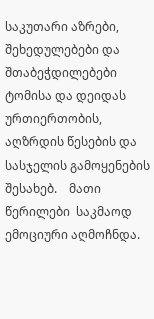საკუთარი აზრები,  შეხედულებები და შთაბეჭდილებები ტომისა და დეიდას ურთიერთობის, აღზრდის წესების და სასჯელის გამოყენების შესახებ.    მათი წერილები  საკმაოდ ემოციური აღმოჩნდა.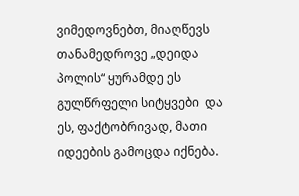ვიმედოვნებთ, მიაღწევს თანამედროვე „დეიდა პოლის“ ყურამდე ეს გულწრფელი სიტყვები  და ეს, ფაქტობრივად, მათი იდეების გამოცდა იქნება.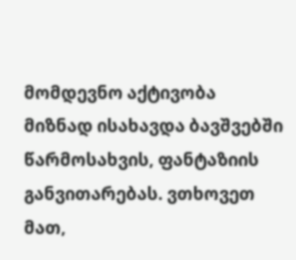მომდევნო აქტივობა მიზნად ისახავდა ბავშვებში წარმოსახვის, ფანტაზიის განვითარებას. ვთხოვეთ მათ,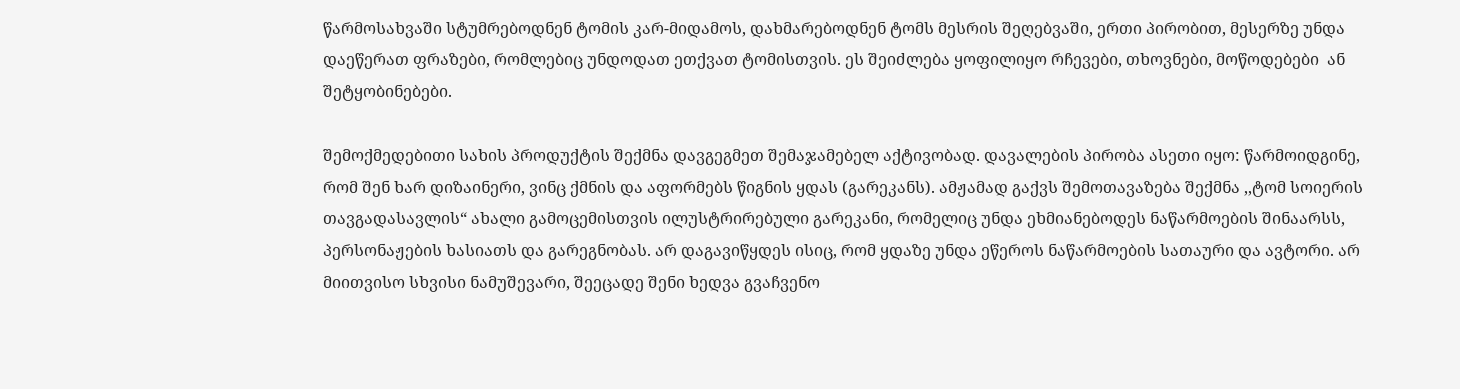წარმოსახვაში სტუმრებოდნენ ტომის კარ-მიდამოს, დახმარებოდნენ ტომს მესრის შეღებვაში, ერთი პირობით, მესერზე უნდა დაეწერათ ფრაზები, რომლებიც უნდოდათ ეთქვათ ტომისთვის. ეს შეიძლება ყოფილიყო რჩევები, თხოვნები, მოწოდებები  ან შეტყობინებები.

შემოქმედებითი სახის პროდუქტის შექმნა დავგეგმეთ შემაჯამებელ აქტივობად. დავალების პირობა ასეთი იყო: წარმოიდგინე, რომ შენ ხარ დიზაინერი, ვინც ქმნის და აფორმებს წიგნის ყდას (გარეკანს). ამჟამად გაქვს შემოთავაზება შექმნა ,,ტომ სოიერის თავგადასავლის“ ახალი გამოცემისთვის ილუსტრირებული გარეკანი, რომელიც უნდა ეხმიანებოდეს ნაწარმოების შინაარსს, პერსონაჟების ხასიათს და გარეგნობას. არ დაგავიწყდეს ისიც, რომ ყდაზე უნდა ეწეროს ნაწარმოების სათაური და ავტორი. არ მიითვისო სხვისი ნამუშევარი, შეეცადე შენი ხედვა გვაჩვენო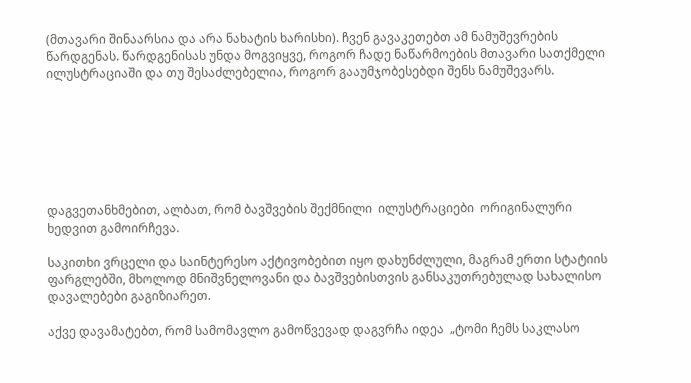(მთავარი შინაარსია და არა ნახატის ხარისხი). ჩვენ გავაკეთებთ ამ ნამუშევრების წარდგენას. წარდგენისას უნდა მოგვიყვე, როგორ ჩადე ნაწარმოების მთავარი სათქმელი ილუსტრაციაში და თუ შესაძლებელია, როგორ გააუმჯობესებდი შენს ნამუშევარს.







დაგვეთანხმებით, ალბათ, რომ ბავშვების შექმნილი  ილუსტრაციები  ორიგინალური ხედვით გამოირჩევა.

საკითხი ვრცელი და საინტერესო აქტივობებით იყო დახუნძლული, მაგრამ ერთი სტატიის ფარგლებში, მხოლოდ მნიშვნელოვანი და ბავშვებისთვის განსაკუთრებულად სახალისო დავალებები გაგიზიარეთ.

აქვე დავამატებთ, რომ სამომავლო გამოწვევად დაგვრჩა იდეა  „ტომი ჩემს საკლასო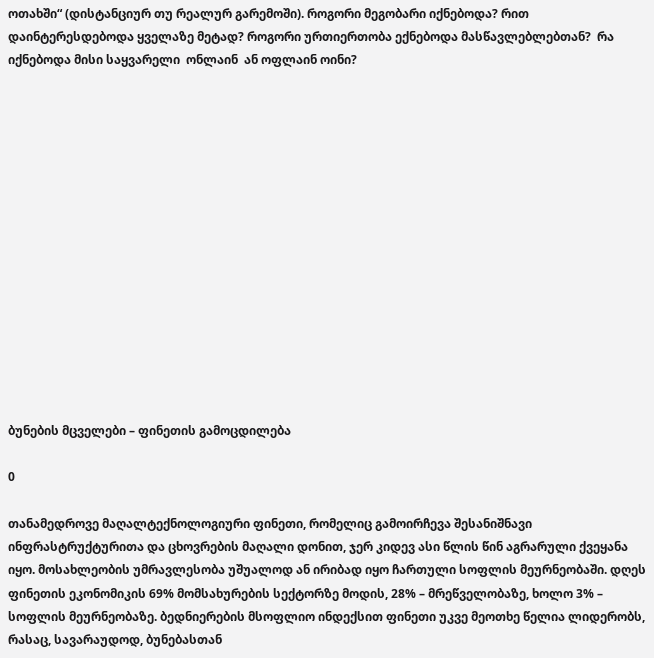ოთახში“ (დისტანციურ თუ რეალურ გარემოში). როგორი მეგობარი იქნებოდა? რით დაინტერესდებოდა ყველაზე მეტად? როგორი ურთიერთობა ექნებოდა მასწავლებლებთან?  რა იქნებოდა მისი საყვარელი  ონლაინ  ან ოფლაინ ოინი?















ბუნების მცველები – ფინეთის გამოცდილება

0

თანამედროვე მაღალტექნოლოგიური ფინეთი, რომელიც გამოირჩევა შესანიშნავი ინფრასტრუქტურითა და ცხოვრების მაღალი დონით, ჯერ კიდევ ასი წლის წინ აგრარული ქვეყანა იყო. მოსახლეობის უმრავლესობა უშუალოდ ან ირიბად იყო ჩართული სოფლის მეურნეობაში. დღეს ფინეთის ეკონომიკის 69% მომსახურების სექტორზე მოდის, 28% – მრეწველობაზე, ხოლო 3% – სოფლის მეურნეობაზე. ბედნიერების მსოფლიო ინდექსით ფინეთი უკვე მეოთხე წელია ლიდერობს, რასაც, სავარაუდოდ, ბუნებასთან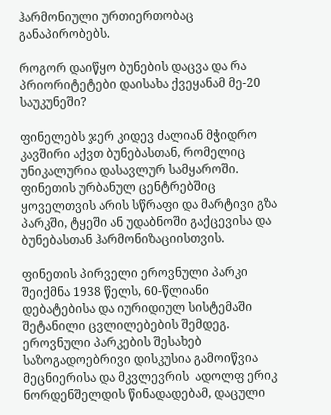ჰარმონიული ურთიერთობაც განაპირობებს.

როგორ დაიწყო ბუნების დაცვა და რა პრიორიტეტები დაისახა ქვეყანამ მე-20 საუკუნეში?

ფინელებს ჯერ კიდევ ძალიან მჭიდრო კავშირი აქვთ ბუნებასთან, რომელიც უნიკალურია დასავლურ სამყაროში. ფინეთის ურბანულ ცენტრებშიც ყოველთვის არის სწრაფი და მარტივი გზა პარკში, ტყეში ან უდაბნოში გაქცევისა და ბუნებასთან ჰარმონიზაციისთვის.

ფინეთის პირველი ეროვნული პარკი შეიქმნა 1938 წელს, 60-წლიანი დებატებისა და იურიდიულ სისტემაში შეტანილი ცვლილებების შემდეგ. ეროვნული პარკების შესახებ საზოგადოებრივი დისკუსია გამოიწვია მეცნიერისა და მკვლევრის  ადოლფ ერიკ ნორდენშელდის წინადადებამ, დაცული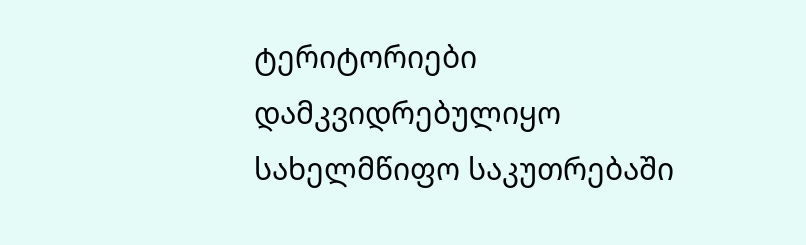ტერიტორიები დამკვიდრებულიყო სახელმწიფო საკუთრებაში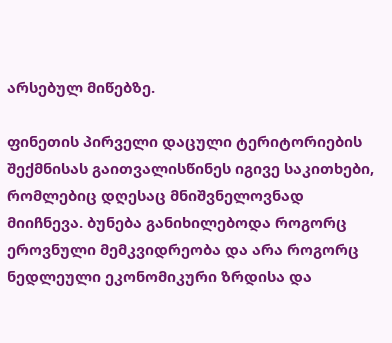არსებულ მიწებზე.

ფინეთის პირველი დაცული ტერიტორიების შექმნისას გაითვალისწინეს იგივე საკითხები, რომლებიც დღესაც მნიშვნელოვნად მიიჩნევა. ბუნება განიხილებოდა როგორც ეროვნული მემკვიდრეობა და არა როგორც ნედლეული ეკონომიკური ზრდისა და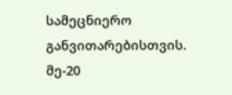სამეცნიერო განვითარებისთვის. მე-20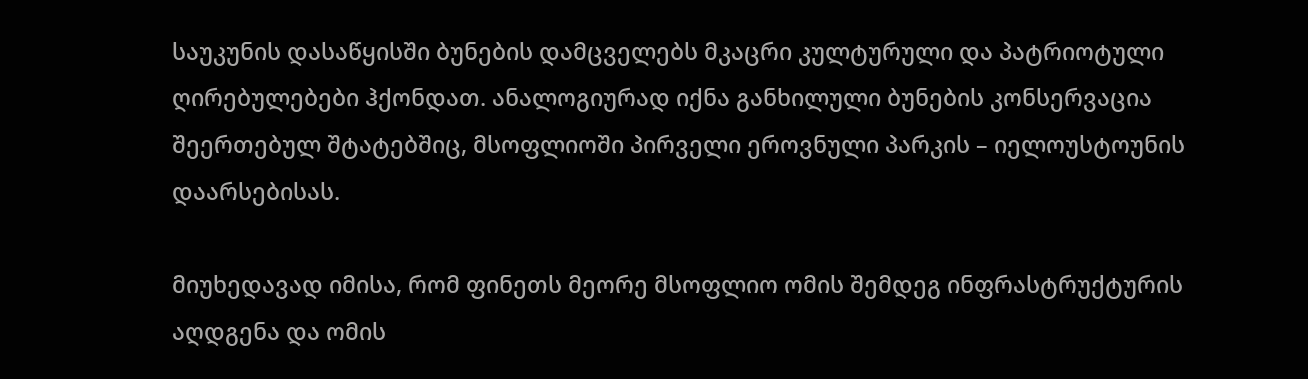საუკუნის დასაწყისში ბუნების დამცველებს მკაცრი კულტურული და პატრიოტული ღირებულებები ჰქონდათ. ანალოგიურად იქნა განხილული ბუნების კონსერვაცია შეერთებულ შტატებშიც, მსოფლიოში პირველი ეროვნული პარკის – იელოუსტოუნის დაარსებისას.

მიუხედავად იმისა, რომ ფინეთს მეორე მსოფლიო ომის შემდეგ ინფრასტრუქტურის აღდგენა და ომის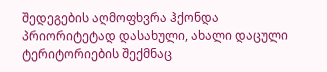შედეგების აღმოფხვრა ჰქონდა პრიორიტეტად დასახული, ახალი დაცული ტერიტორიების შექმნაც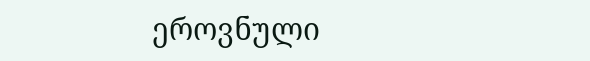ეროვნული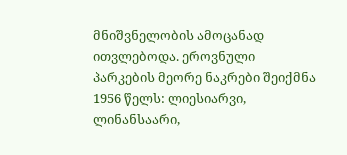მნიშვნელობის ამოცანად ითვლებოდა. ეროვნული პარკების მეორე ნაკრები შეიქმნა 1956 წელს: ლიესიარვი, ლინანსაარი,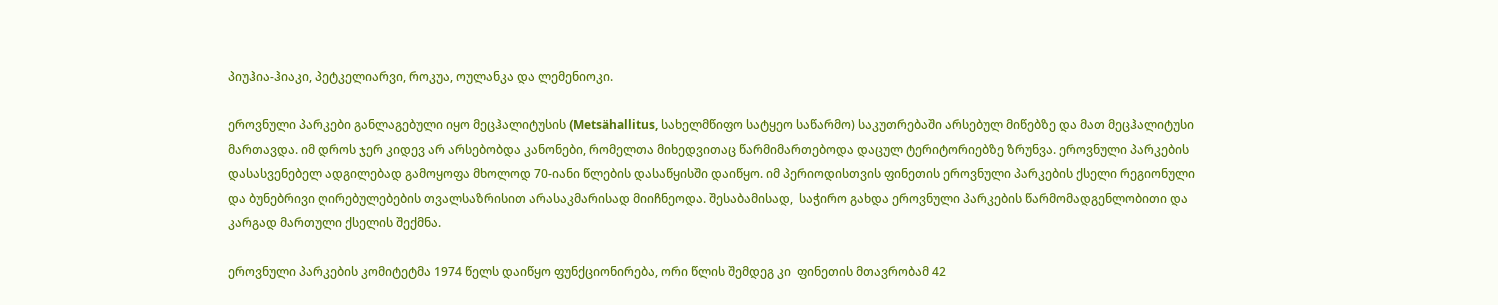პიუჰია-ჰიაკი, პეტკელიარვი, როკუა, ოულანკა და ლემენიოკი.

ეროვნული პარკები განლაგებული იყო მეცჰალიტუსის (Metsähallitus, სახელმწიფო სატყეო საწარმო) საკუთრებაში არსებულ მიწებზე და მათ მეცჰალიტუსი მართავდა. იმ დროს ჯერ კიდევ არ არსებობდა კანონები, რომელთა მიხედვითაც წარმიმართებოდა დაცულ ტერიტორიებზე ზრუნვა. ეროვნული პარკების დასასვენებელ ადგილებად გამოყოფა მხოლოდ 70-იანი წლების დასაწყისში დაიწყო. იმ პერიოდისთვის ფინეთის ეროვნული პარკების ქსელი რეგიონული და ბუნებრივი ღირებულებების თვალსაზრისით არასაკმარისად მიიჩნეოდა. შესაბამისად,  საჭირო გახდა ეროვნული პარკების წარმომადგენლობითი და კარგად მართული ქსელის შექმნა.

ეროვნული პარკების კომიტეტმა 1974 წელს დაიწყო ფუნქციონირება, ორი წლის შემდეგ კი  ფინეთის მთავრობამ 42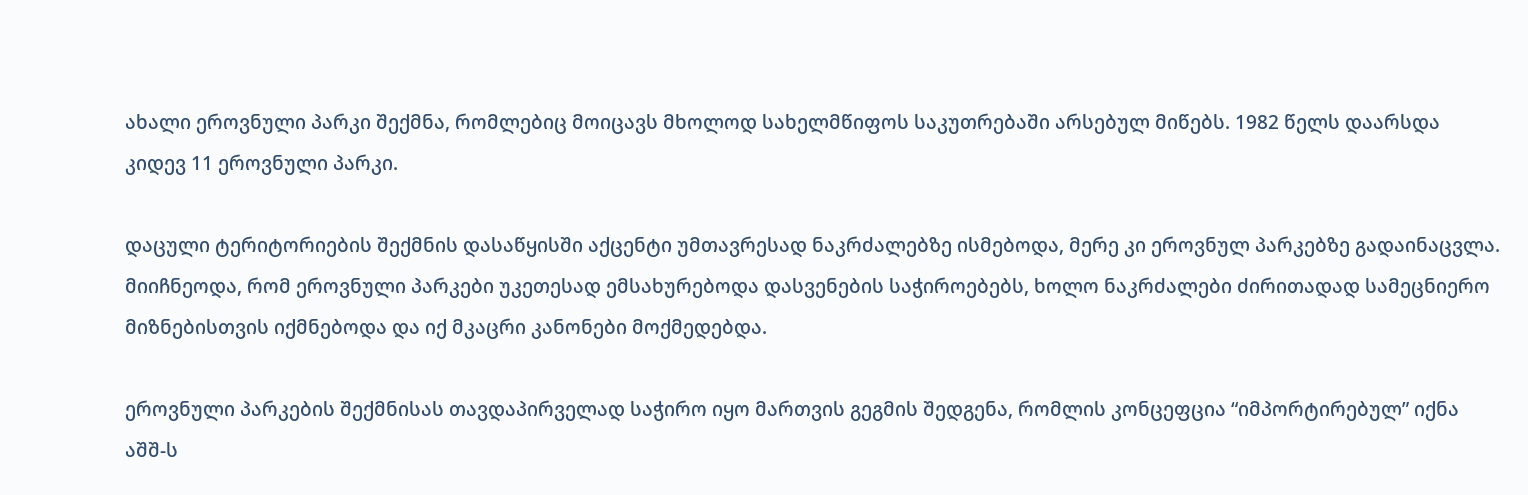ახალი ეროვნული პარკი შექმნა, რომლებიც მოიცავს მხოლოდ სახელმწიფოს საკუთრებაში არსებულ მიწებს. 1982 წელს დაარსდა კიდევ 11 ეროვნული პარკი.

დაცული ტერიტორიების შექმნის დასაწყისში აქცენტი უმთავრესად ნაკრძალებზე ისმებოდა, მერე კი ეროვნულ პარკებზე გადაინაცვლა. მიიჩნეოდა, რომ ეროვნული პარკები უკეთესად ემსახურებოდა დასვენების საჭიროებებს, ხოლო ნაკრძალები ძირითადად სამეცნიერო მიზნებისთვის იქმნებოდა და იქ მკაცრი კანონები მოქმედებდა.

ეროვნული პარკების შექმნისას თავდაპირველად საჭირო იყო მართვის გეგმის შედგენა, რომლის კონცეფცია “იმპორტირებულ” იქნა აშშ-ს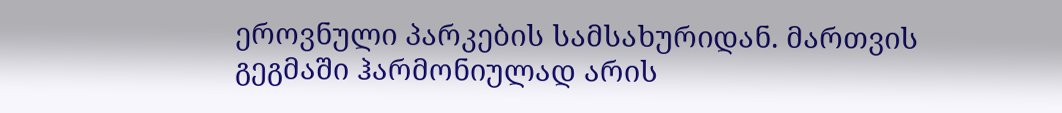ეროვნული პარკების სამსახურიდან. მართვის გეგმაში ჰარმონიულად არის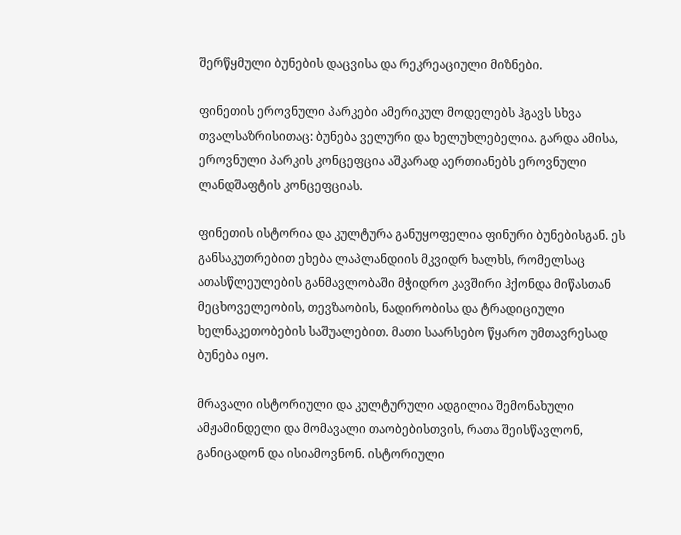შერწყმული ბუნების დაცვისა და რეკრეაციული მიზნები.

ფინეთის ეროვნული პარკები ამერიკულ მოდელებს ჰგავს სხვა თვალსაზრისითაც: ბუნება ველური და ხელუხლებელია. გარდა ამისა, ეროვნული პარკის კონცეფცია აშკარად აერთიანებს ეროვნული ლანდშაფტის კონცეფციას.

ფინეთის ისტორია და კულტურა განუყოფელია ფინური ბუნებისგან. ეს განსაკუთრებით ეხება ლაპლანდიის მკვიდრ ხალხს, რომელსაც ათასწლეულების განმავლობაში მჭიდრო კავშირი ჰქონდა მიწასთან მეცხოველეობის, თევზაობის, ნადირობისა და ტრადიციული ხელნაკეთობების საშუალებით. მათი საარსებო წყარო უმთავრესად ბუნება იყო.

მრავალი ისტორიული და კულტურული ადგილია შემონახული ამჟამინდელი და მომავალი თაობებისთვის, რათა შეისწავლონ, განიცადონ და ისიამოვნონ. ისტორიული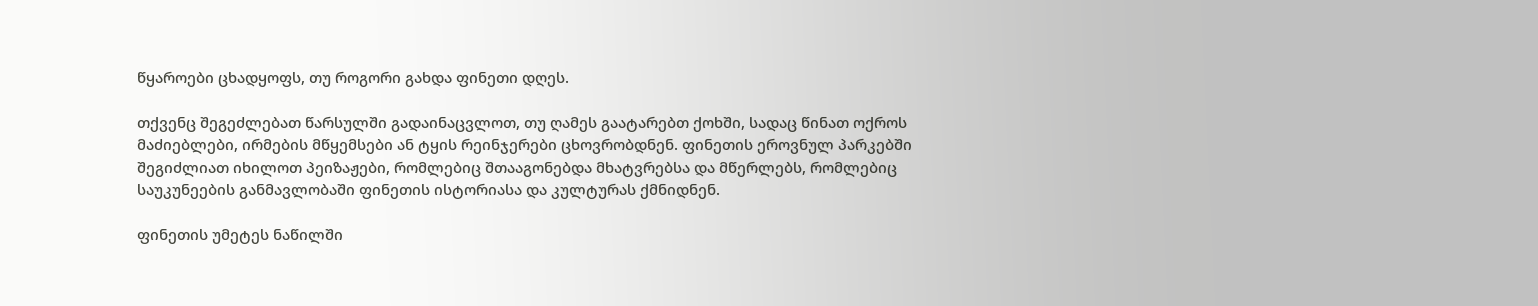წყაროები ცხადყოფს, თუ როგორი გახდა ფინეთი დღეს.

თქვენც შეგეძლებათ წარსულში გადაინაცვლოთ, თუ ღამეს გაატარებთ ქოხში, სადაც წინათ ოქროს მაძიებლები, ირმების მწყემსები ან ტყის რეინჯერები ცხოვრობდნენ. ფინეთის ეროვნულ პარკებში შეგიძლიათ იხილოთ პეიზაჟები, რომლებიც შთააგონებდა მხატვრებსა და მწერლებს, რომლებიც საუკუნეების განმავლობაში ფინეთის ისტორიასა და კულტურას ქმნიდნენ.

ფინეთის უმეტეს ნაწილში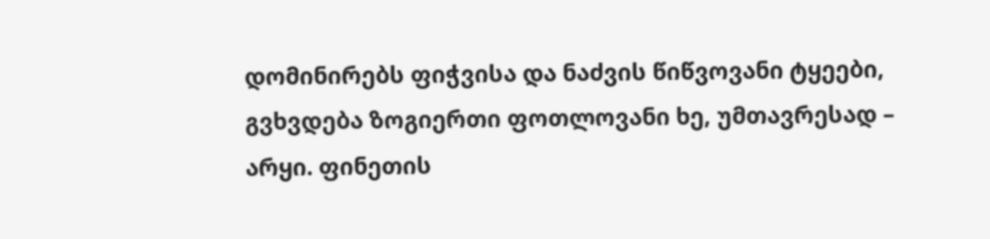დომინირებს ფიჭვისა და ნაძვის წიწვოვანი ტყეები, გვხვდება ზოგიერთი ფოთლოვანი ხე, უმთავრესად – არყი. ფინეთის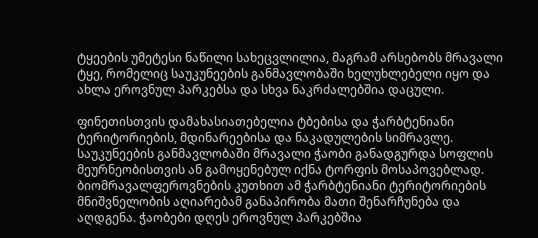ტყეების უმეტესი ნაწილი სახეცვლილია, მაგრამ არსებობს მრავალი ტყე, რომელიც საუკუნეების განმავლობაში ხელუხლებელი იყო და ახლა ეროვნულ პარკებსა და სხვა ნაკრძალებშია დაცული.

ფინეთისთვის დამახასიათებელია ტბებისა და ჭარბტენიანი ტერიტორიების, მდინარეებისა და ნაკადულების სიმრავლე. საუკუნეების განმავლობაში მრავალი ჭაობი განადგურდა სოფლის მეურნეობისთვის ან გამოყენებულ იქნა ტორფის მოსაპოვებლად.  ბიომრავალფეროვნების კუთხით ამ ჭარბტენიანი ტერიტორიების მნიშვნელობის აღიარებამ განაპირობა მათი შენარჩუნება და აღდგენა. ჭაობები დღეს ეროვნულ პარკებშია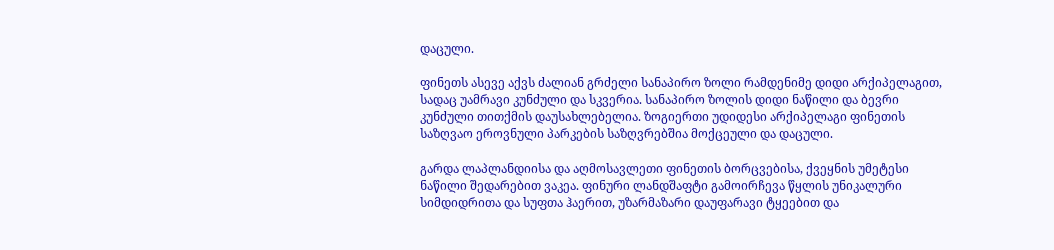დაცული.

ფინეთს ასევე აქვს ძალიან გრძელი სანაპირო ზოლი რამდენიმე დიდი არქიპელაგით, სადაც უამრავი კუნძული და სკვერია. სანაპირო ზოლის დიდი ნაწილი და ბევრი კუნძული თითქმის დაუსახლებელია. ზოგიერთი უდიდესი არქიპელაგი ფინეთის საზღვაო ეროვნული პარკების საზღვრებშია მოქცეული და დაცული.

გარდა ლაპლანდიისა და აღმოსავლეთი ფინეთის ბორცვებისა, ქვეყნის უმეტესი ნაწილი შედარებით ვაკეა. ფინური ლანდშაფტი გამოირჩევა წყლის უნიკალური სიმდიდრითა და სუფთა ჰაერით, უზარმაზარი დაუფარავი ტყეებით და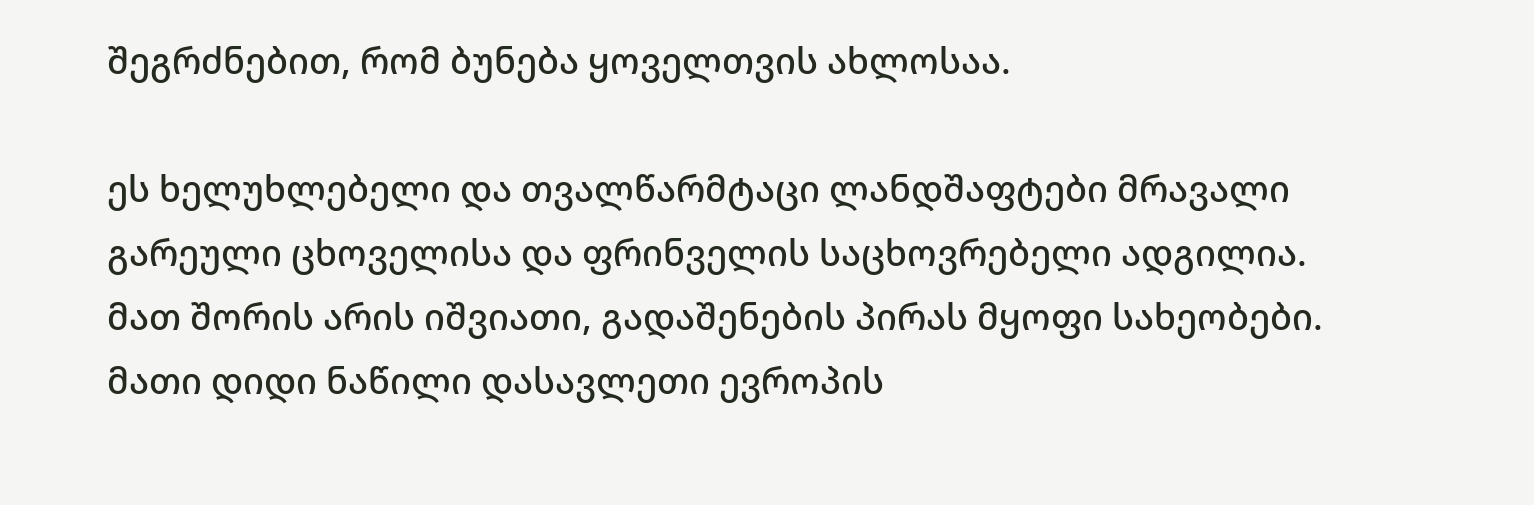შეგრძნებით, რომ ბუნება ყოველთვის ახლოსაა.

ეს ხელუხლებელი და თვალწარმტაცი ლანდშაფტები მრავალი გარეული ცხოველისა და ფრინველის საცხოვრებელი ადგილია. მათ შორის არის იშვიათი, გადაშენების პირას მყოფი სახეობები. მათი დიდი ნაწილი დასავლეთი ევროპის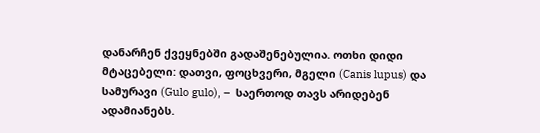დანარჩენ ქვეყნებში გადაშენებულია. ოთხი დიდი მტაცებელი: დათვი, ფოცხვერი, მგელი (Canis lupus) და სამურავი (Gulo gulo), –  საერთოდ თავს არიდებენ ადამიანებს.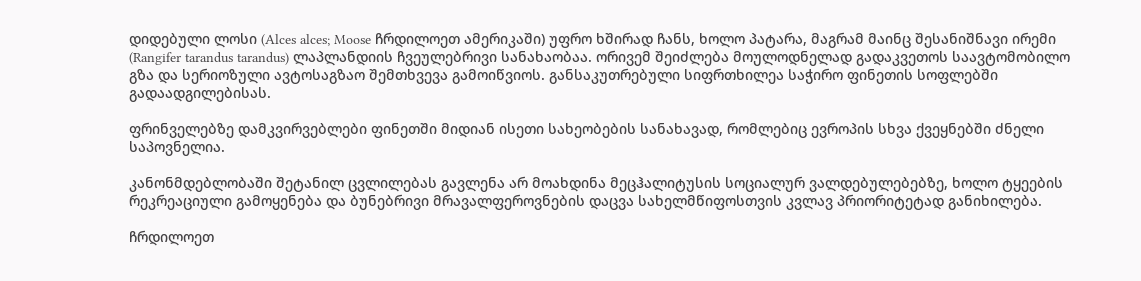დიდებული ლოსი (Alces alces; Moose ჩრდილოეთ ამერიკაში) უფრო ხშირად ჩანს, ხოლო პატარა, მაგრამ მაინც შესანიშნავი ირემი (Rangifer tarandus tarandus) ლაპლანდიის ჩვეულებრივი სანახაობაა. ორივემ შეიძლება მოულოდნელად გადაკვეთოს საავტომობილო გზა და სერიოზული ავტოსაგზაო შემთხვევა გამოიწვიოს. განსაკუთრებული სიფრთხილეა საჭირო ფინეთის სოფლებში გადაადგილებისას.

ფრინველებზე დამკვირვებლები ფინეთში მიდიან ისეთი სახეობების სანახავად, რომლებიც ევროპის სხვა ქვეყნებში ძნელი საპოვნელია.

კანონმდებლობაში შეტანილ ცვლილებას გავლენა არ მოახდინა მეცჰალიტუსის სოციალურ ვალდებულებებზე, ხოლო ტყეების რეკრეაციული გამოყენება და ბუნებრივი მრავალფეროვნების დაცვა სახელმწიფოსთვის კვლავ პრიორიტეტად განიხილება.

ჩრდილოეთ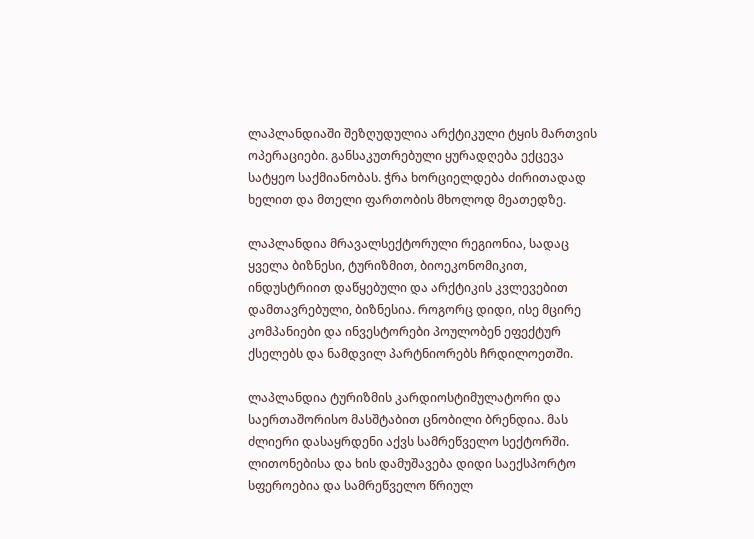ლაპლანდიაში შეზღუდულია არქტიკული ტყის მართვის ოპერაციები. განსაკუთრებული ყურადღება ექცევა სატყეო საქმიანობას. ჭრა ხორციელდება ძირითადად ხელით და მთელი ფართობის მხოლოდ მეათედზე.

ლაპლანდია მრავალსექტორული რეგიონია, სადაც ყველა ბიზნესი, ტურიზმით, ბიოეკონომიკით, ინდუსტრიით დაწყებული და არქტიკის კვლევებით დამთავრებული, ბიზნესია. როგორც დიდი, ისე მცირე კომპანიები და ინვესტორები პოულობენ ეფექტურ ქსელებს და ნამდვილ პარტნიორებს ჩრდილოეთში.

ლაპლანდია ტურიზმის კარდიოსტიმულატორი და საერთაშორისო მასშტაბით ცნობილი ბრენდია. მას ძლიერი დასაყრდენი აქვს სამრეწველო სექტორში. ლითონებისა და ხის დამუშავება დიდი საექსპორტო სფეროებია და სამრეწველო წრიულ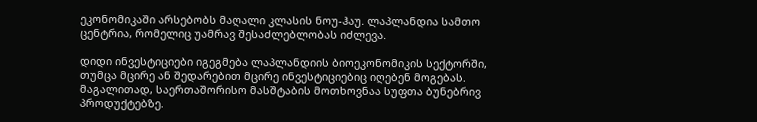ეკონომიკაში არსებობს მაღალი კლასის ნოუ-ჰაუ. ლაპლანდია სამთო ცენტრია, რომელიც უამრავ შესაძლებლობას იძლევა.

დიდი ინვესტიციები იგეგმება ლაპლანდიის ბიოეკონომიკის სექტორში, თუმცა მცირე ან შედარებით მცირე ინვესტიციებიც იღებენ მოგებას. მაგალითად, საერთაშორისო მასშტაბის მოთხოვნაა სუფთა ბუნებრივ პროდუქტებზე.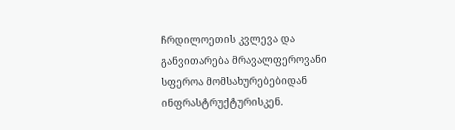ჩრდილოეთის კვლევა და განვითარება მრავალფეროვანი სფეროა მომსახურებებიდან ინფრასტრუქტურისკენ.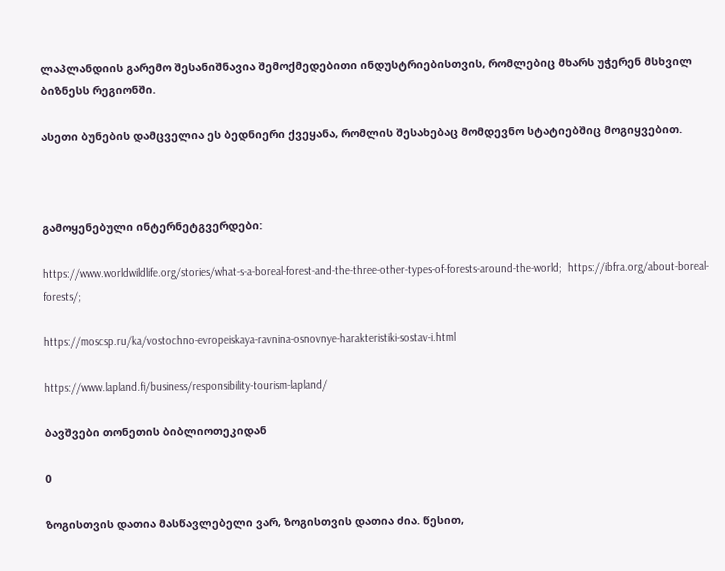ლაპლანდიის გარემო შესანიშნავია შემოქმედებითი ინდუსტრიებისთვის, რომლებიც მხარს უჭერენ მსხვილ ბიზნესს რეგიონში.

ასეთი ბუნების დამცველია ეს ბედნიერი ქვეყანა, რომლის შესახებაც მომდევნო სტატიებშიც მოგიყვებით.



გამოყენებული ინტერნეტგვერდები:

https://www.worldwildlife.org/stories/what-s-a-boreal-forest-and-the-three-other-types-of-forests-around-the-world;  https://ibfra.org/about-boreal-forests/;

https://moscsp.ru/ka/vostochno-evropeiskaya-ravnina-osnovnye-harakteristiki-sostav-i.html

https://www.lapland.fi/business/responsibility-tourism-lapland/

ბავშვები თონეთის ბიბლიოთეკიდან

0

ზოგისთვის დათია მასწავლებელი ვარ, ზოგისთვის დათია ძია. წესით,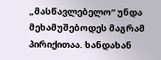„მასწავლებელო“ უნდა მეხამუშებოდეს მაგრამ პირიქითაა. ხანდახან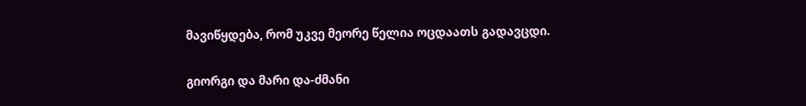მავიწყდება, რომ უკვე მეორე წელია ოცდაათს გადავცდი.

გიორგი და მარი და-ძმანი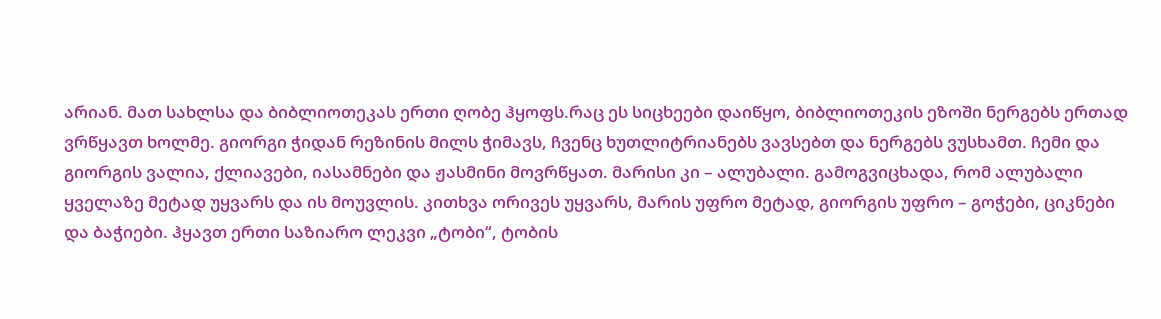არიან. მათ სახლსა და ბიბლიოთეკას ერთი ღობე ჰყოფს.რაც ეს სიცხეები დაიწყო, ბიბლიოთეკის ეზოში ნერგებს ერთად ვრწყავთ ხოლმე. გიორგი ჭიდან რეზინის მილს ჭიმავს, ჩვენც ხუთლიტრიანებს ვავსებთ და ნერგებს ვუსხამთ. ჩემი და გიორგის ვალია, ქლიავები, იასამნები და ჟასმინი მოვრწყათ. მარისი კი – ალუბალი. გამოგვიცხადა, რომ ალუბალი ყველაზე მეტად უყვარს და ის მოუვლის. კითხვა ორივეს უყვარს, მარის უფრო მეტად, გიორგის უფრო – გოჭები, ციკნები და ბაჭიები. ჰყავთ ერთი საზიარო ლეკვი „ტობი“, ტობის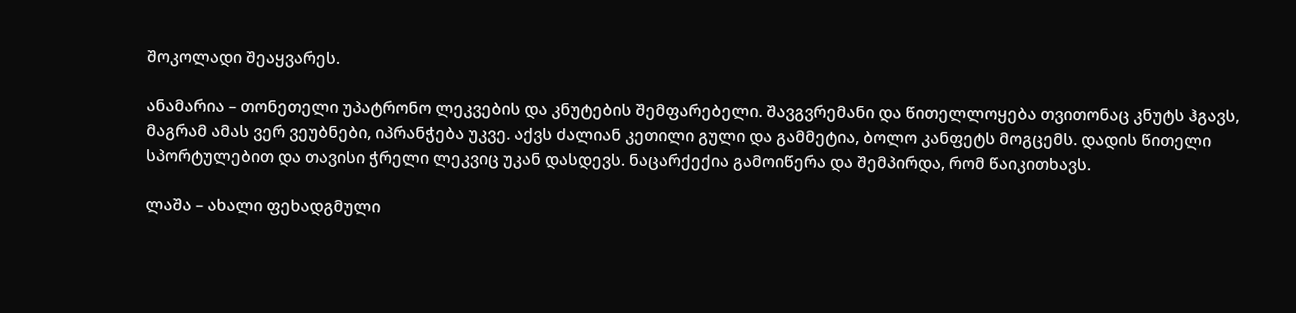შოკოლადი შეაყვარეს.

ანამარია – თონეთელი უპატრონო ლეკვების და კნუტების შემფარებელი. შავგვრემანი და წითელლოყება თვითონაც კნუტს ჰგავს, მაგრამ ამას ვერ ვეუბნები, იპრანჭება უკვე. აქვს ძალიან კეთილი გული და გამმეტია, ბოლო კანფეტს მოგცემს. დადის წითელი სპორტულებით და თავისი ჭრელი ლეკვიც უკან დასდევს. ნაცარქექია გამოიწერა და შემპირდა, რომ წაიკითხავს.

ლაშა – ახალი ფეხადგმული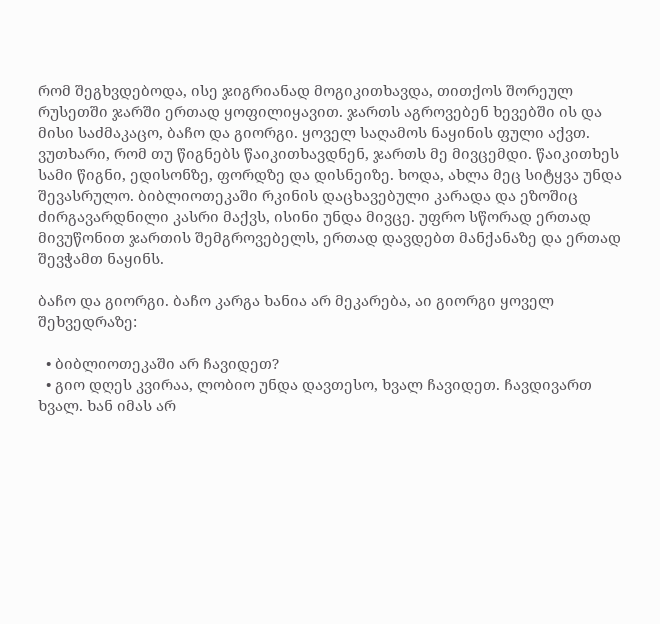რომ შეგხვდებოდა, ისე ჯიგრიანად მოგიკითხავდა, თითქოს შორეულ რუსეთში ჯარში ერთად ყოფილიყავით. ჯართს აგროვებენ ხევებში ის და მისი საძმაკაცო, ბაჩო და გიორგი. ყოველ საღამოს ნაყინის ფული აქვთ. ვუთხარი, რომ თუ წიგნებს წაიკითხავდნენ, ჯართს მე მივცემდი. წაიკითხეს სამი წიგნი, ედისონზე, ფორდზე და დისნეიზე. ხოდა, ახლა მეც სიტყვა უნდა შევასრულო. ბიბლიოთეკაში რკინის დაცხავებული კარადა და ეზოშიც ძირგავარდნილი კასრი მაქვს, ისინი უნდა მივცე. უფრო სწორად ერთად მივუწონით ჯართის შემგროვებელს, ერთად დავდებთ მანქანაზე და ერთად შევჭამთ ნაყინს.

ბაჩო და გიორგი. ბაჩო კარგა ხანია არ მეკარება, აი გიორგი ყოველ შეხვედრაზე:

  • ბიბლიოთეკაში არ ჩავიდეთ?
  • გიო დღეს კვირაა, ლობიო უნდა დავთესო, ხვალ ჩავიდეთ. ჩავდივართ ხვალ. ხან იმას არ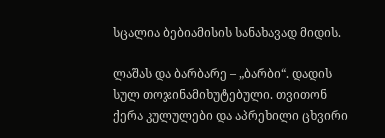სცალია ბებიამისის სანახავად მიდის.

ლაშას და ბარბარე – „ბარბი“. დადის სულ თოჯინამიხუტებული. თვითონ ქერა კულულები და აპრეხილი ცხვირი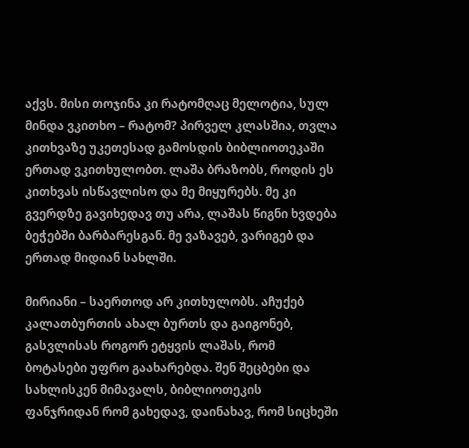აქვს. მისი თოჯინა კი რატომღაც მელოტია, სულ მინდა ვკითხო – რატომ? პირველ კლასშია, თვლა კითხვაზე უკეთესად გამოსდის ბიბლიოთეკაში ერთად ვკითხულობთ. ლაშა ბრაზობს, როდის ეს კითხვას ისწავლისო და მე მიყურებს. მე კი გვერდზე გავიხედავ თუ არა, ლაშას წიგნი ხვდება ბეჭებში ბარბარესგან. მე ვაზავებ, ვარიგებ და ერთად მიდიან სახლში.

მირიანი – საერთოდ არ კითხულობს. აჩუქებ კალათბურთის ახალ ბურთს და გაიგონებ, გასვლისას როგორ ეტყვის ლაშას, რომ ბოტასები უფრო გაახარებდა. შენ შეცბები და სახლისკენ მიმავალს, ბიბლიოთეკის ფანჯრიდან რომ გახედავ, დაინახავ, რომ სიცხეში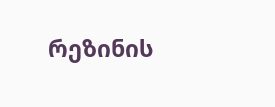რეზინის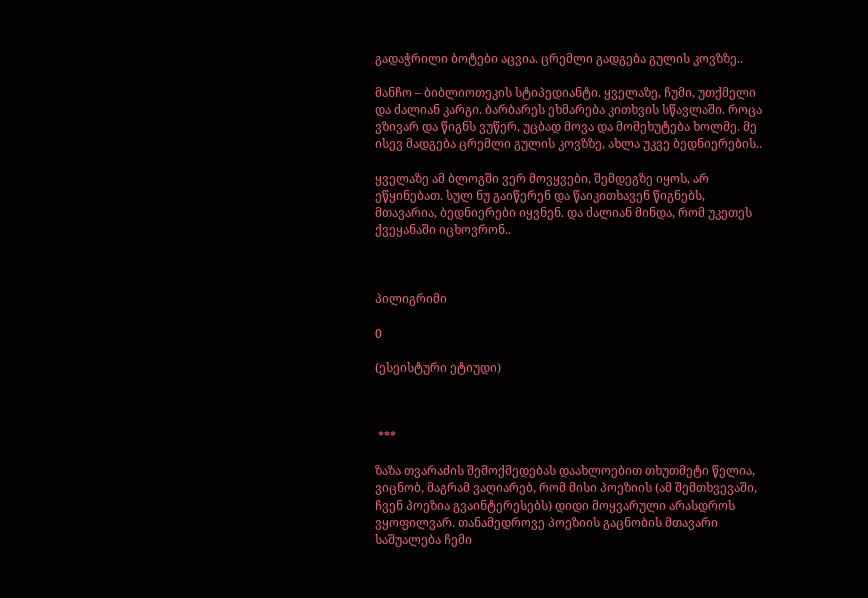გადაჭრილი ბოტები აცვია. ცრემლი გადგება გულის კოვზზე..

მანჩო – ბიბლიოთეკის სტიპედიანტი. ყველაზე, ჩუმი, უთქმელი და ძალიან კარგი. ბარბარეს ეხმარება კითხვის სწავლაში. როცა ვზივარ და წიგნს ვუწერ, უცბად მოვა და მომეხუტება ხოლმე. მე ისევ მადგება ცრემლი გულის კოვზზე, ახლა უკვე ბედნიერების..

ყველაზე ამ ბლოგში ვერ მოვყვები, შემდეგზე იყოს, არ ეწყინებათ. სულ ნუ გაიწერენ და წაიკითხავენ წიგნებს, მთავარია, ბედნიერები იყვნენ. და ძალიან მინდა, რომ უკეთეს ქვეყანაში იცხოვრონ..



პილიგრიმი

0

(ესეისტური ეტიუდი)



 ***

ზაზა თვარაძის შემოქმედებას დაახლოებით თხუთმეტი წელია, ვიცნობ, მაგრამ ვაღიარებ, რომ მისი პოეზიის (ამ შემთხვევაში, ჩვენ პოეზია გვაინტერესებს) დიდი მოყვარული არასდროს ვყოფილვარ. თანამედროვე პოეზიის გაცნობის მთავარი საშუალება ჩემი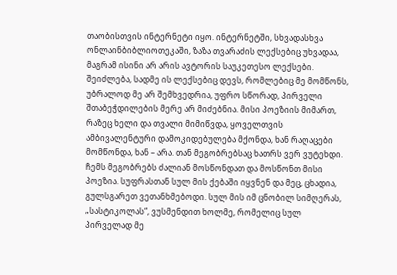თაობისთვის ინტერნეტი იყო. ინტერნეტში, სხვადასხვა ონლაინბიბლიოთეკაში, ზაზა თვარაძის ლექსებიც უხვადაა, მაგრამ ისინი არ არის ავტორის საუკეთესო ლექსები. შეიძლება, სადმე ის ლექსებიც დევს, რომლებიც მე მომწონს, უბრალოდ მე არ შემხვედრია, უფრო სწორად, პირველი შთაბეჭდილების მერე არ მიძებნია. მისი პოეზიის მიმართ, რაზეც ხელი და თვალი მიმიწვდა, ყოველთვის ამბივალენტური დამოკიდებულება მქონდა, ხან რაღაცები მომწონდა, ხან – არა. თან მეგობრებსაც ხათრს ვერ ვუტეხდი. ჩემს მეგობრებს ძალიან მოსწონდათ და მოსწონთ მისი პოეზია. სუფრასთან სულ მის ქებაში იყვნენ და მეც, ცხადია, გულსგარეთ ვეთანხმებოდი. სულ მის იმ ცნობილ სიმღერას, „სასტიკოლას“, ვუსმენდით ხოლმე, რომელიც სულ პირველად მე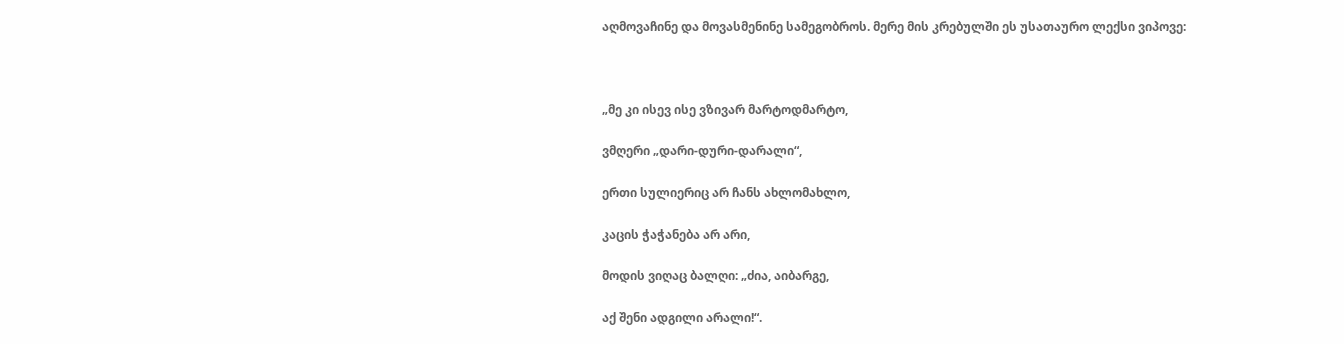აღმოვაჩინე და მოვასმენინე სამეგობროს. მერე მის კრებულში ეს უსათაურო ლექსი ვიპოვე:



„მე კი ისევ ისე ვზივარ მარტოდმარტო,

ვმღერი „დარი-დური-დარალი“,

ერთი სულიერიც არ ჩანს ახლომახლო,

კაცის ჭაჭანება არ არი,

მოდის ვიღაც ბალღი: „ძია, აიბარგე,

აქ შენი ადგილი არალი!“.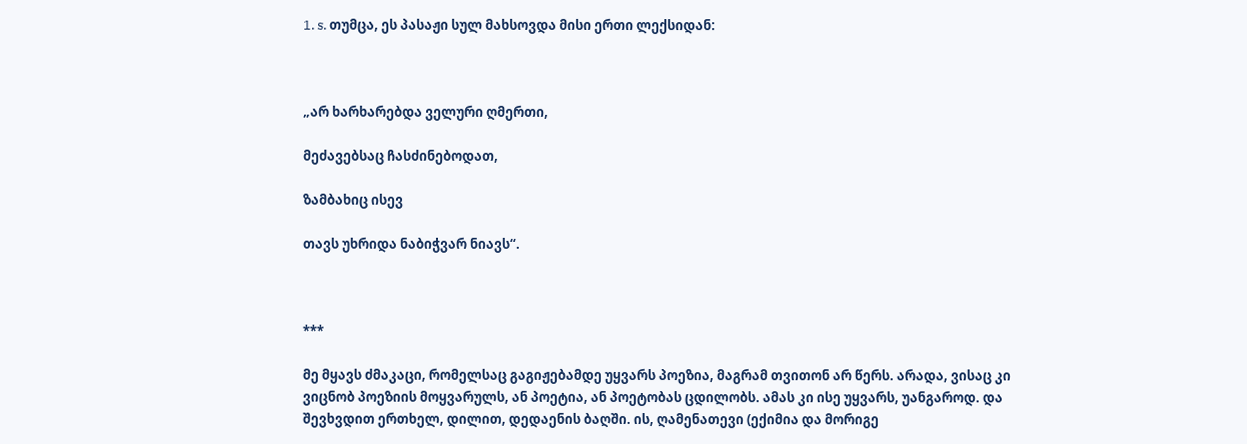1. s. თუმცა, ეს პასაჟი სულ მახსოვდა მისი ერთი ლექსიდან:



„არ ხარხარებდა ველური ღმერთი,

მეძავებსაც ჩასძინებოდათ,

ზამბახიც ისევ

თავს უხრიდა ნაბიჭვარ ნიავს“.



***

მე მყავს ძმაკაცი, რომელსაც გაგიჟებამდე უყვარს პოეზია, მაგრამ თვითონ არ წერს. არადა, ვისაც კი ვიცნობ პოეზიის მოყვარულს, ან პოეტია, ან პოეტობას ცდილობს. ამას კი ისე უყვარს, უანგაროდ. და შევხვდით ერთხელ, დილით, დედაენის ბაღში. ის, ღამენათევი (ექიმია და მორიგე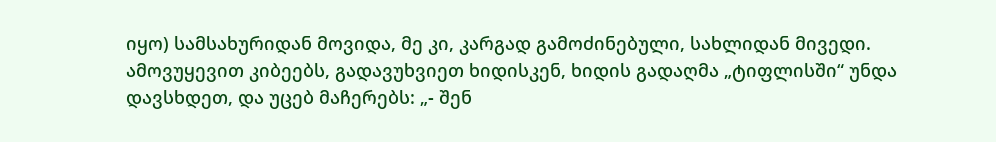იყო) სამსახურიდან მოვიდა, მე კი, კარგად გამოძინებული, სახლიდან მივედი. ამოვუყევით კიბეებს, გადავუხვიეთ ხიდისკენ, ხიდის გადაღმა „ტიფლისში“ უნდა დავსხდეთ, და უცებ მაჩერებს: „- შენ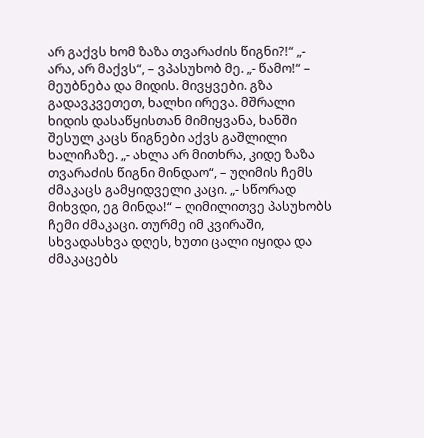არ გაქვს ხომ ზაზა თვარაძის წიგნი?!“ „- არა, არ მაქვს“, – ვპასუხობ მე. „- წამო!“ – მეუბნება და მიდის. მივყვები. გზა გადავკვეთეთ, ხალხი ირევა. მშრალი ხიდის დასაწყისთან მიმიყვანა, ხანში შესულ კაცს წიგნები აქვს გაშლილი ხალიჩაზე. „- ახლა არ მითხრა, კიდე ზაზა თვარაძის წიგნი მინდაო“, – უღიმის ჩემს ძმაკაცს გამყიდველი კაცი. „- სწორად მიხვდი, ეგ მინდა!“ – ღიმილითვე პასუხობს ჩემი ძმაკაცი. თურმე იმ კვირაში, სხვადასხვა დღეს, ხუთი ცალი იყიდა და ძმაკაცებს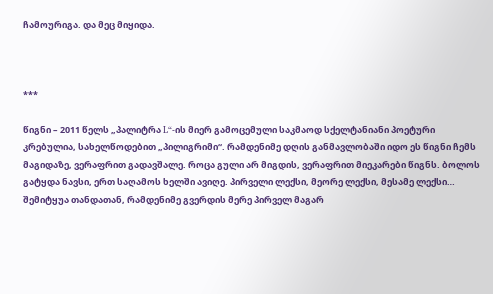ჩამოურიგა. და მეც მიყიდა.



***

წიგნი – 2011 წელს „პალიტრა L“-ის მიერ გამოცემული საკმაოდ სქელტანიანი პოეტური კრებულია, სახელწოდებით „პილიგრიმი“. რამდენიმე დღის განმავლობაში იდო ეს წიგნი ჩემს მაგიდაზე, ვერაფრით გადავშალე. როცა გული არ მიგდის, ვერაფრით მიეკარები წიგნს. ბოლოს გატყდა ნავსი, ერთ საღამოს ხელში ავიღე. პირველი ლექსი, მეორე ლექსი, მესამე ლექსი… შემიტყუა თანდათან, რამდენიმე გვერდის მერე პირველ მაგარ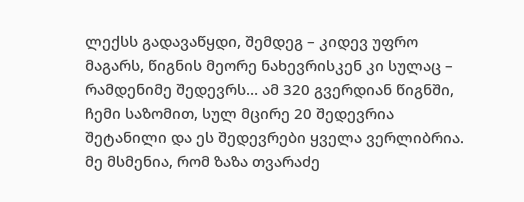ლექსს გადავაწყდი, შემდეგ – კიდევ უფრო მაგარს, წიგნის მეორე ნახევრისკენ კი სულაც – რამდენიმე შედევრს… ამ 320 გვერდიან წიგნში, ჩემი საზომით, სულ მცირე 20 შედევრია შეტანილი და ეს შედევრები ყველა ვერლიბრია. მე მსმენია, რომ ზაზა თვარაძე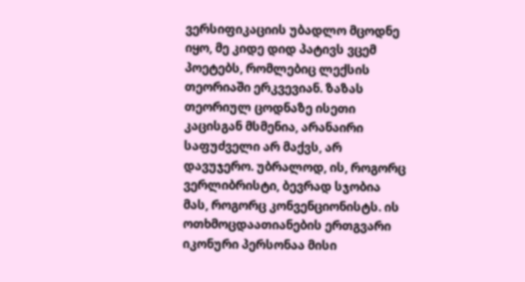ვერსიფიკაციის უბადლო მცოდნე იყო, მე კიდე დიდ პატივს ვცემ პოეტებს, რომლებიც ლექსის თეორიაში ერკვევიან. ზაზას თეორიულ ცოდნაზე ისეთი კაცისგან მსმენია, არანაირი საფუძველი არ მაქვს, არ დავუჯერო. უბრალოდ, ის, როგორც ვერლიბრისტი, ბევრად სჯობია მას, როგორც კონვენციონისტს. ის ოთხმოცდაათიანების ერთგვარი იკონური პერსონაა მისი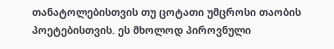თანატოლებისთვის თუ ცოტათი უმცროსი თაობის პოეტებისთვის. ეს მხოლოდ პიროვნული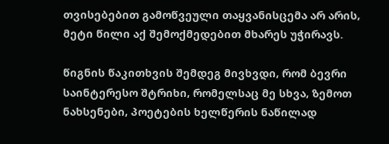თვისებებით გამოწვეული თაყვანისცემა არ არის, მეტი წილი აქ შემოქმედებით მხარეს უჭირავს.

წიგნის წაკითხვის შემდეგ მივხვდი, რომ ბევრი საინტერესო შტრიხი, რომელსაც მე სხვა, ზემოთ ნახსენები, პოეტების ხელწერის ნაწილად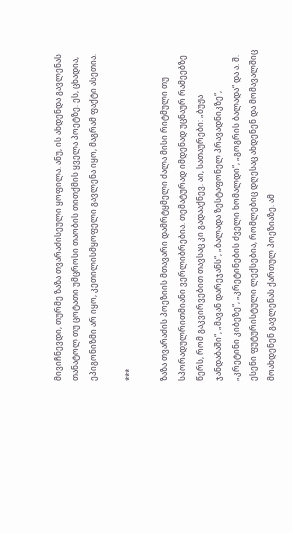მივიჩნევდი, თურმე ზაზა თვარაძისეული ყოფილა. ანუ, ის ახდენდა გავლენას თანატოლ თუ ცოტათი უმცროსი თაობის თითქმის ყველა პოეტზე. ეს, ცხადია, ეპიგონიზმი არ იყო, კეთილისმყოფელი გავლენა იყო, მაგრამ ფაქტი ასეთია.

***

ზაზა თვარაძის პოეზიის მთავარი დამრტყმელი ძალა მისი რიტმული თუ სპორადულრითმიანი ვერლიბრებია. თემატურად იმდენად უცნაურ რამეებზე წერს, რომ გაკვირვებით თავსაც კი გადააქნევ. აი, სათაურები: „ბუჟა ჯანდაბაში“, „მავან დარეჯანს“, „ბალადა ზესტაფონელ პრავადნიკზე“, „კრეტინი კიბეზე“, „კრეტინების ძველი ხომალდი“, „გოგრის ბალადა“ და ა. შ. ესენი ფუტურისტული ლექსებია, რომლებიც დღესაც ახდენენ და მომავალშიც მოახდენენ გავლენას ქართულ პოეზიაზე. ამ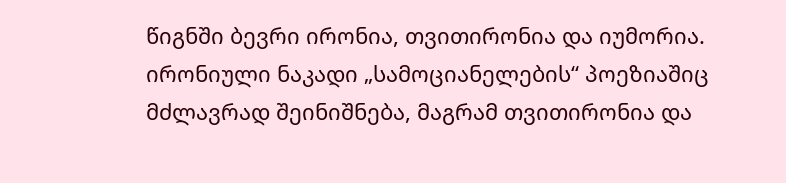წიგნში ბევრი ირონია, თვითირონია და იუმორია. ირონიული ნაკადი „სამოციანელების“ პოეზიაშიც მძლავრად შეინიშნება, მაგრამ თვითირონია და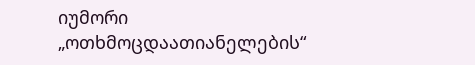იუმორი „ოთხმოცდაათიანელების“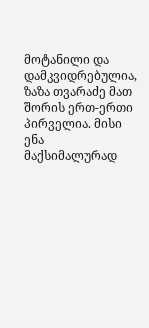მოტანილი და დამკვიდრებულია, ზაზა თვარაძე მათ შორის ერთ-ერთი პირველია. მისი ენა მაქსიმალურად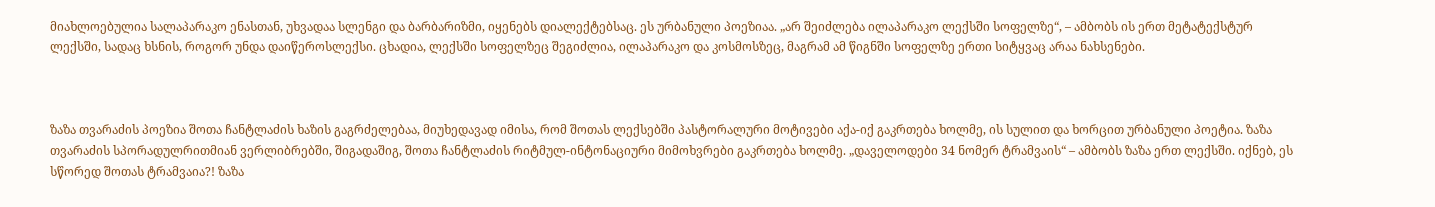მიახლოებულია სალაპარაკო ენასთან, უხვადაა სლენგი და ბარბარიზმი, იყენებს დიალექტებსაც. ეს ურბანული პოეზიაა. „არ შეიძლება ილაპარაკო ლექსში სოფელზე“, – ამბობს ის ერთ მეტატექსტურ ლექსში, სადაც ხსნის, როგორ უნდა დაიწეროსლექსი. ცხადია, ლექსში სოფელზეც შეგიძლია, ილაპარაკო და კოსმოსზეც, მაგრამ ამ წიგნში სოფელზე ერთი სიტყვაც არაა ნახსენები.



ზაზა თვარაძის პოეზია შოთა ჩანტლაძის ხაზის გაგრძელებაა, მიუხედავად იმისა, რომ შოთას ლექსებში პასტორალური მოტივები აქა-იქ გაკრთება ხოლმე, ის სულით და ხორცით ურბანული პოეტია. ზაზა თვარაძის სპორადულრითმიან ვერლიბრებში, შიგადაშიგ, შოთა ჩანტლაძის რიტმულ-ინტონაციური მიმოხვრები გაკრთება ხოლმე. „დაველოდები 34 ნომერ ტრამვაის“ – ამბობს ზაზა ერთ ლექსში. იქნებ, ეს სწორედ შოთას ტრამვაია?! ზაზა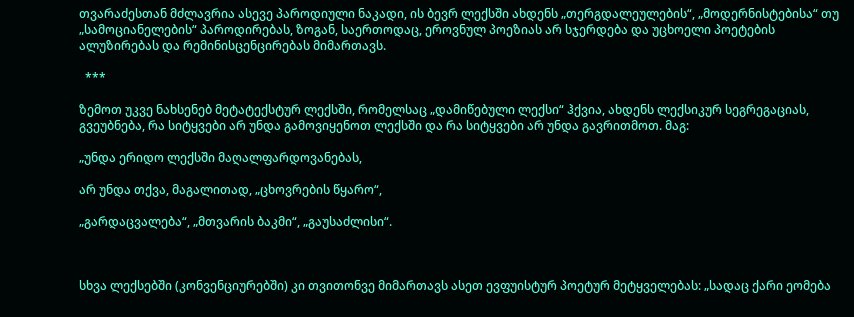თვარაძესთან მძლავრია ასევე პაროდიული ნაკადი, ის ბევრ ლექსში ახდენს „თერგდალეულების“, „მოდერნისტებისა“ თუ „სამოციანელების“ პაროდირებას, ზოგან, საერთოდაც, ეროვნულ პოეზიას არ სჯერდება და უცხოელი პოეტების ალუზირებას და რემინისცენცირებას მიმართავს.

  ***

ზემოთ უკვე ნახსენებ მეტატექსტურ ლექსში, რომელსაც „დამიწებული ლექსი“ ჰქვია, ახდენს ლექსიკურ სეგრეგაციას, გვეუბნება, რა სიტყვები არ უნდა გამოვიყენოთ ლექსში და რა სიტყვები არ უნდა გავრითმოთ. მაგ:

„უნდა ერიდო ლექსში მაღალფარდოვანებას,

არ უნდა თქვა, მაგალითად, „ცხოვრების წყარო“,

„გარდაცვალება“, „მთვარის ბაკმი“, „გაუსაძლისი“.



სხვა ლექსებში (კონვენციურებში) კი თვითონვე მიმართავს ასეთ ევფუისტურ პოეტურ მეტყველებას: „სადაც ქარი ეომება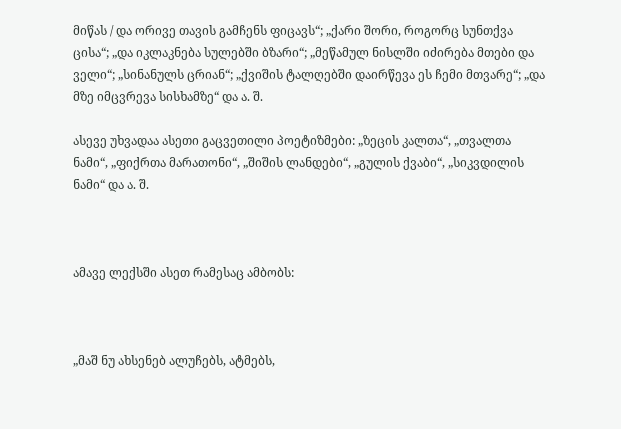მიწას / და ორივე თავის გამჩენს ფიცავს“; „ქარი შორი, როგორც სუნთქვა ცისა“; „და იკლაკნება სულებში ბზარი“; „მეწამულ ნისლში იძირება მთები და ველი“; „სინანულს ცრიან“; „ქვიშის ტალღებში დაირწევა ეს ჩემი მთვარე“; „და მზე იმცვრევა სისხამზე“ და ა. შ.

ასევე უხვადაა ასეთი გაცვეთილი პოეტიზმები: „ზეცის კალთა“, „თვალთა ნამი“, „ფიქრთა მარათონი“, „შიშის ლანდები“, „გულის ქვაბი“, „სიკვდილის ნამი“ და ა. შ.



ამავე ლექსში ასეთ რამესაც ამბობს:



„მაშ ნუ ახსენებ ალუჩებს, ატმებს,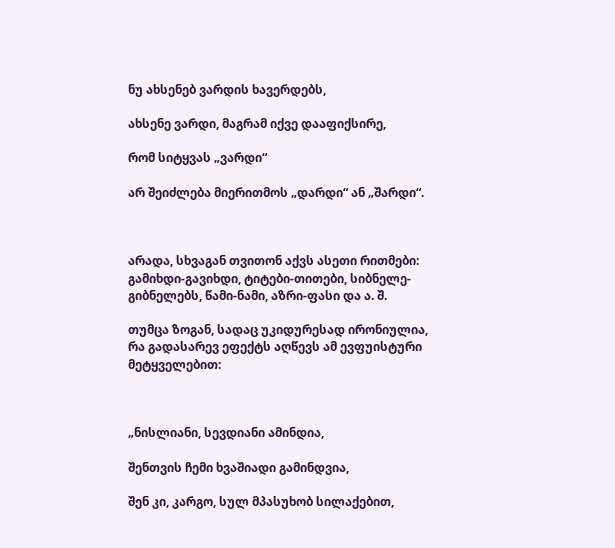ნუ ახსენებ ვარდის ხავერდებს,

ახსენე ვარდი, მაგრამ იქვე დააფიქსირე,

რომ სიტყვას „ვარდი“

არ შეიძლება მიერითმოს „დარდი“ ან „შარდი“.



არადა, სხვაგან თვითონ აქვს ასეთი რითმები: გამიხდი-გავიხდი, ტიტები-თითები, სიბნელე-გიბნელებს, წამი-ნამი, აზრი-ფასი და ა. შ.

თუმცა ზოგან, სადაც უკიდურესად ირონიულია, რა გადასარევ ეფექტს აღწევს ამ ევფუისტური მეტყველებით:



„ნისლიანი, სევდიანი ამინდია,

შენთვის ჩემი ხვაშიადი გამინდვია,

შენ კი, კარგო, სულ მპასუხობ სილაქებით,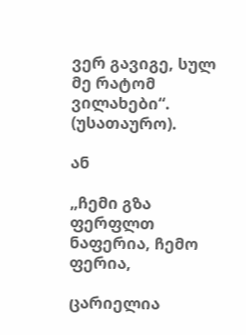ვერ გავიგე, სულ მე რატომ ვილახები“. (უსათაურო).

ან

„ჩემი გზა ფერფლთ ნაფერია, ჩემო ფერია,

ცარიელია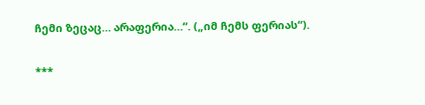ჩემი ზეცაც… არაფერია…“. („იმ ჩემს ფერიას“).

***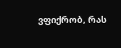ვფიქრობ, რას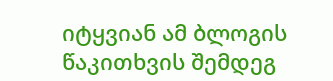იტყვიან ამ ბლოგის წაკითხვის შემდეგ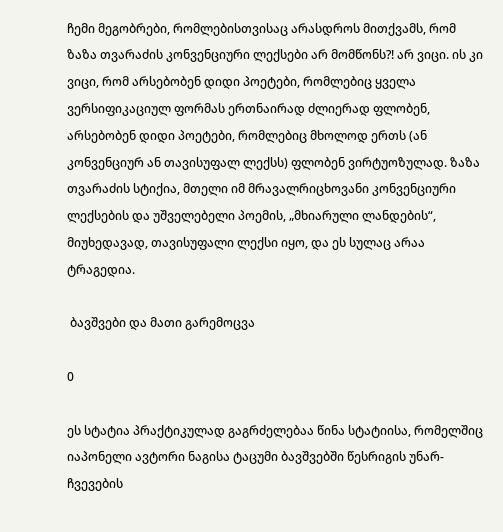ჩემი მეგობრები, რომლებისთვისაც არასდროს მითქვამს, რომ ზაზა თვარაძის კონვენციური ლექსები არ მომწონს?! არ ვიცი. ის კი ვიცი, რომ არსებობენ დიდი პოეტები, რომლებიც ყველა ვერსიფიკაციულ ფორმას ერთნაირად ძლიერად ფლობენ, არსებობენ დიდი პოეტები, რომლებიც მხოლოდ ერთს (ან კონვენციურ ან თავისუფალ ლექსს) ფლობენ ვირტუოზულად. ზაზა თვარაძის სტიქია, მთელი იმ მრავალრიცხოვანი კონვენციური ლექსების და უშველებელი პოემის, „მხიარული ლანდების“, მიუხედავად, თავისუფალი ლექსი იყო, და ეს სულაც არაა ტრაგედია.

 ბავშვები და მათი გარემოცვა

0

ეს სტატია პრაქტიკულად გაგრძელებაა წინა სტატიისა, რომელშიც იაპონელი ავტორი ნაგისა ტაცუმი ბავშვებში წესრიგის უნარ-ჩვევების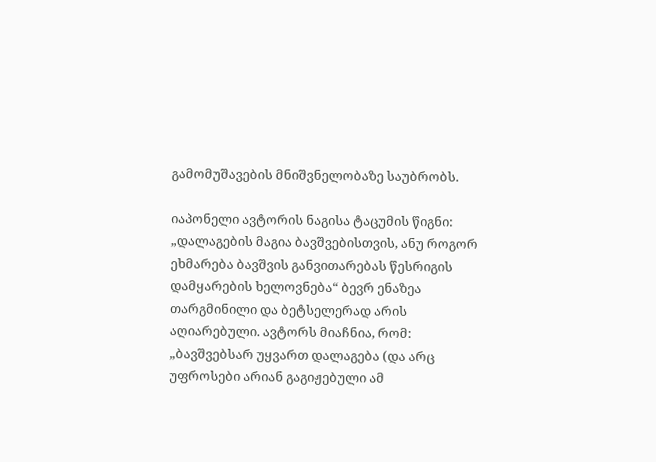გამომუშავების მნიშვნელობაზე საუბრობს.

იაპონელი ავტორის ნაგისა ტაცუმის წიგნი: „დალაგების მაგია ბავშვებისთვის, ანუ როგორ ეხმარება ბავშვის განვითარებას წესრიგის დამყარების ხელოვნება“ ბევრ ენაზეა თარგმინილი და ბეტსელერად არის აღიარებული. ავტორს მიაჩნია, რომ: „ბავშვებსარ უყვართ დალაგება (და არც უფროსები არიან გაგიჟებული ამ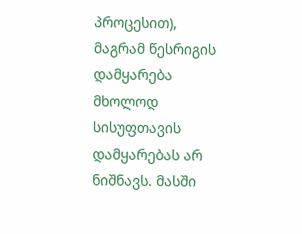პროცესით), მაგრამ წესრიგის დამყარება მხოლოდ სისუფთავის დამყარებას არ ნიშნავს. მასში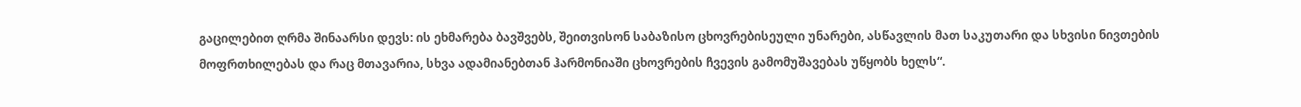გაცილებით ღრმა შინაარსი დევს: ის ეხმარება ბავშვებს, შეითვისონ საბაზისო ცხოვრებისეული უნარები, ასწავლის მათ საკუთარი და სხვისი ნივთების მოფრთხილებას და რაც მთავარია, სხვა ადამიანებთან ჰარმონიაში ცხოვრების ჩვევის გამომუშავებას უწყობს ხელს“.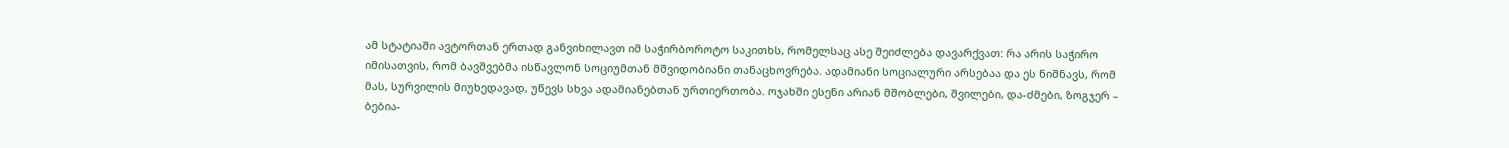ამ სტატიაში ავტორთან ერთად განვიხილავთ იმ საჭირბოროტო საკითხს, რომელსაც ასე შეიძლება დავარქვათ: რა არის საჭირო იმისათვის, რომ ბავშვებმა ისწავლონ სოციუმთან მშვიდობიანი თანაცხოვრება. ადამიანი სოციალური არსებაა და ეს ნიშნავს, რომ მას, სურვილის მიუხედავად, უწევს სხვა ადამიანებთან ურთიერთობა. ოჯახში ესენი არიან მშობლები, შვილები, და-ძმები, ზოგჯერ – ბებია-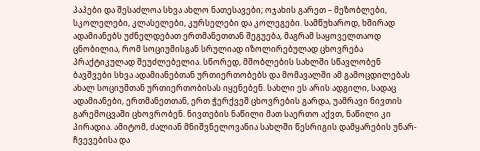პაპები და შესაძლოა სხვა ახლო ნათესავები; ოჯახის გარეთ – მეზობლები, სკოლელები, კლასელები, კურსელები და კოლეგები. სამწუხაროდ, ხშირად ადამიანებს უძნელდებათ ერთმანეთთან შეგუება, მაგრამ საყოველთაოდ ცნობილია, რომ სოციუმისგან სრულიად იზოლირებულად ცხოვრება პრაქტიკულად შეუძლებელია. სწორედ, მშობლების სახლში სწავლობენ ბავშვები სხვა ადამიანებთან ურთიერთობებს და მომავალში ამ გამოცდილებას ახალ სოციუმთან ურთიერთობისას იყენებენ. სახლი ეს არის ადგილი, სადაც ადამიანები, ერთმანეთთან, ერთ ჭერქვეშ ცხოვრების გარდა, უამრავი ნივთის გარემოცვაში ცხოვრობენ. ნივთების ნაწილი მათ საერთო აქვთ, ნაწილი კი პირადია. ამიტომ, ძალიან მნიშვნელოვანია სახლში წესრიგის დამყარების უნარ-ჩვევებისა და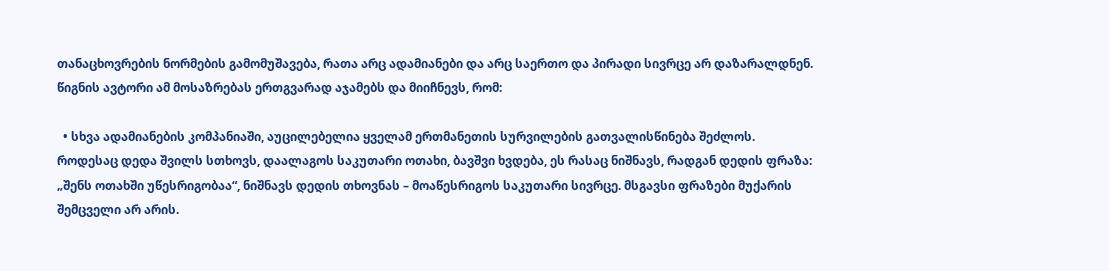თანაცხოვრების ნორმების გამომუშავება, რათა არც ადამიანები და არც საერთო და პირადი სივრცე არ დაზარალდნენ. წიგნის ავტორი ამ მოსაზრებას ერთგვარად აჯამებს და მიიჩნევს, რომ:

  • სხვა ადამიანების კომპანიაში, აუცილებელია ყველამ ერთმანეთის სურვილების გათვალისწინება შეძლოს. როდესაც დედა შვილს სთხოვს, დაალაგოს საკუთარი ოთახი, ბავშვი ხვდება, ეს რასაც ნიშნავს, რადგან დედის ფრაზა: „შენს ოთახში უწესრიგობაა“, ნიშნავს დედის თხოვნას – მოაწესრიგოს საკუთარი სივრცე. მსგავსი ფრაზები მუქარის შემცველი არ არის.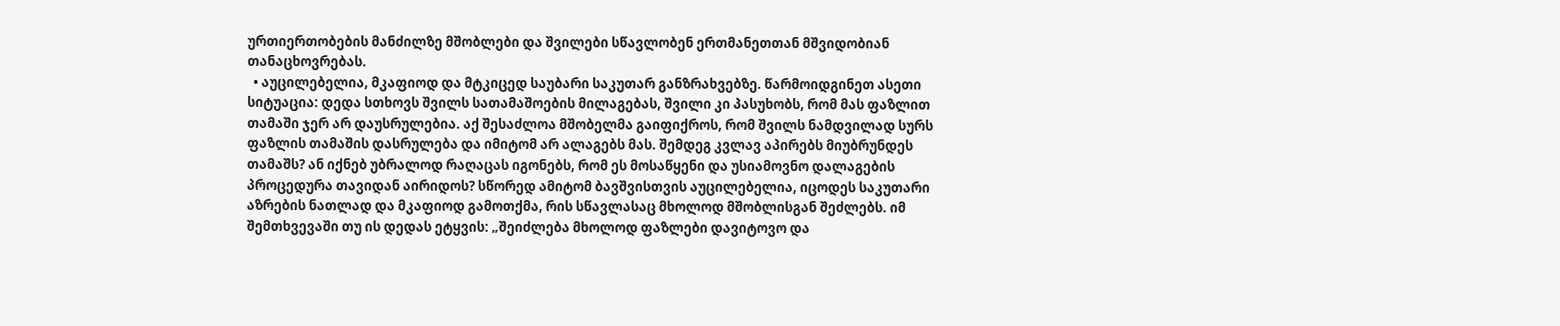ურთიერთობების მანძილზე მშობლები და შვილები სწავლობენ ერთმანეთთან მშვიდობიან თანაცხოვრებას.
  • აუცილებელია, მკაფიოდ და მტკიცედ საუბარი საკუთარ განზრახვებზე. წარმოიდგინეთ ასეთი სიტუაცია: დედა სთხოვს შვილს სათამაშოების მილაგებას, შვილი კი პასუხობს, რომ მას ფაზლით თამაში ჯერ არ დაუსრულებია. აქ შესაძლოა მშობელმა გაიფიქროს, რომ შვილს ნამდვილად სურს ფაზლის თამაშის დასრულება და იმიტომ არ ალაგებს მას. შემდეგ კვლავ აპირებს მიუბრუნდეს თამაშს? ან იქნებ უბრალოდ რაღაცას იგონებს, რომ ეს მოსაწყენი და უსიამოვნო დალაგების პროცედურა თავიდან აირიდოს? სწორედ ამიტომ ბავშვისთვის აუცილებელია, იცოდეს საკუთარი აზრების ნათლად და მკაფიოდ გამოთქმა, რის სწავლასაც მხოლოდ მშობლისგან შეძლებს. იმ შემთხვევაში თუ ის დედას ეტყვის: „შეიძლება მხოლოდ ფაზლები დავიტოვო და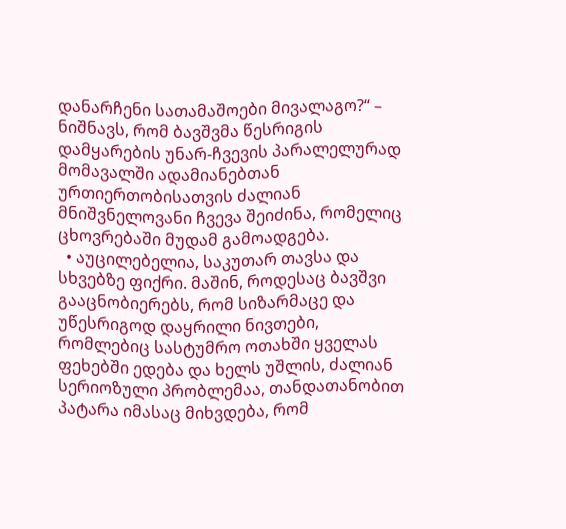დანარჩენი სათამაშოები მივალაგო?“ – ნიშნავს, რომ ბავშვმა წესრიგის დამყარების უნარ-ჩვევის პარალელურად მომავალში ადამიანებთან ურთიერთობისათვის ძალიან მნიშვნელოვანი ჩვევა შეიძინა, რომელიც ცხოვრებაში მუდამ გამოადგება.
  • აუცილებელია, საკუთარ თავსა და სხვებზე ფიქრი. მაშინ, როდესაც ბავშვი გააცნობიერებს, რომ სიზარმაცე და უწესრიგოდ დაყრილი ნივთები, რომლებიც სასტუმრო ოთახში ყველას ფეხებში ედება და ხელს უშლის, ძალიან სერიოზული პრობლემაა, თანდათანობით პატარა იმასაც მიხვდება, რომ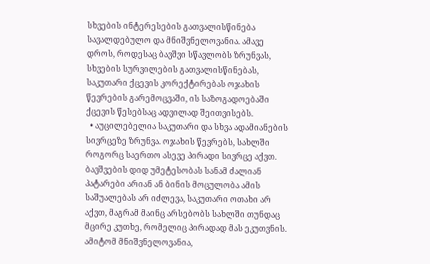სხვების ინტერესების გათვალისწინება სავალდებულო და მნიშვნელოვანია. ამავე დროს, როდესაც ბავშვი სწავლობს ზრუნვას, სხვების სურვილების გათვალისწინებას, საკუთარი ქცევის კორექტირებას ოჯახის წევრების გარემოცვაში, ის საზოგადოებაში ქცევის წესებსაც ადვილად შეითვისებს.
  • აუცილებელია საკუთარი და სხვა ადამიანების სივრცეზე ზრუნვა. ოჯახის წევრებს, სახლში როგორც საერთო ასევე პირადი სივრცე აქვთ. ბავშვების დიდ უმეტესობას სანამ ძალიან პატარები არიან ან ბინის მოცულობა ამის საშუალებას არ იძლევა, საკუთარი ოთახი არ აქვთ, მაგრამ მაინც არსებობს სახლში თუნდაც მცირე კუთხე, რომელიც პირადად მას ეკუთვნის. ამიტომ მნიშვნელოვანია,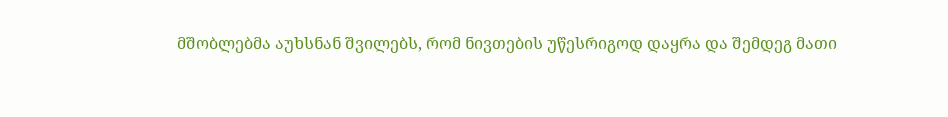მშობლებმა აუხსნან შვილებს, რომ ნივთების უწესრიგოდ დაყრა და შემდეგ მათი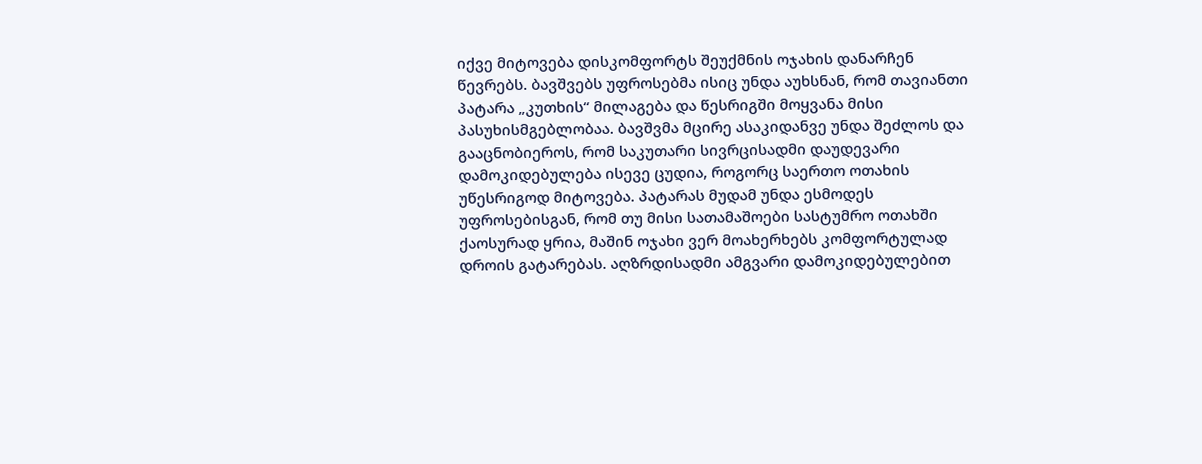იქვე მიტოვება დისკომფორტს შეუქმნის ოჯახის დანარჩენ წევრებს. ბავშვებს უფროსებმა ისიც უნდა აუხსნან, რომ თავიანთი პატარა „კუთხის“ მილაგება და წესრიგში მოყვანა მისი პასუხისმგებლობაა. ბავშვმა მცირე ასაკიდანვე უნდა შეძლოს და გააცნობიეროს, რომ საკუთარი სივრცისადმი დაუდევარი დამოკიდებულება ისევე ცუდია, როგორც საერთო ოთახის უწესრიგოდ მიტოვება. პატარას მუდამ უნდა ესმოდეს უფროსებისგან, რომ თუ მისი სათამაშოები სასტუმრო ოთახში ქაოსურად ყრია, მაშინ ოჯახი ვერ მოახერხებს კომფორტულად დროის გატარებას. აღზრდისადმი ამგვარი დამოკიდებულებით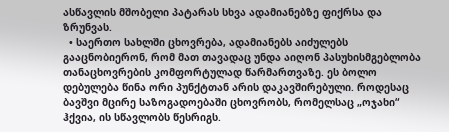ასწავლის მშობელი პატარას სხვა ადამიანებზე ფიქრსა და ზრუნვას.
  • საერთო სახლში ცხოვრება, ადამიანებს აიძულებს გააცნობიერონ, რომ მათ თავადაც უნდა აიღონ პასუხისმგებლობა თანაცხოვრების კომფორტულად წარმართვაზე. ეს ბოლო დებულება წინა ორი პუნქტთან არის დაკავშირებული. როდესაც ბავშვი მცირე საზოგადოებაში ცხოვრობს, რომელსაც „ოჯახი“ ჰქვია, ის სწავლობს წესრიგს.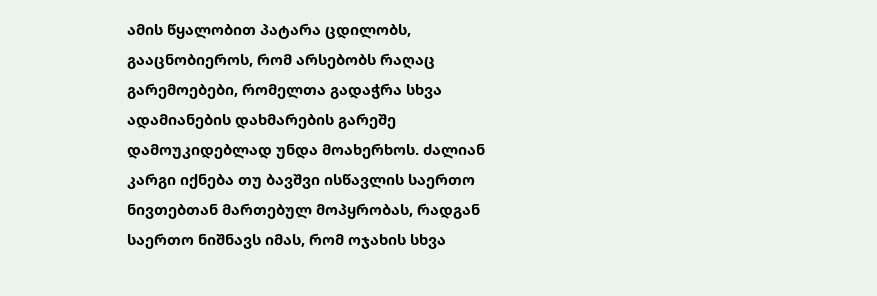ამის წყალობით პატარა ცდილობს, გააცნობიეროს, რომ არსებობს რაღაც გარემოებები, რომელთა გადაჭრა სხვა ადამიანების დახმარების გარეშე დამოუკიდებლად უნდა მოახერხოს. ძალიან კარგი იქნება თუ ბავშვი ისწავლის საერთო ნივთებთან მართებულ მოპყრობას, რადგან საერთო ნიშნავს იმას, რომ ოჯახის სხვა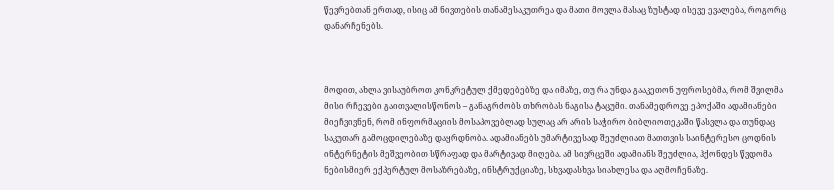წევრებთან ერთად, ისიც ამ ნივთების თანამესაკუთრეა და მათი მოვლა მასაც ზუსტად ისევე ევალება, როგორც დანარჩენებს.



მოდით, ახლა ვისაუბროთ კონკრეტულ ქმედებებზე და იმაზე, თუ რა უნდა გააკეთონ უფროსებმა, რომ შვილმა მისი რჩევები გაითვალისწონოს – განაგრძობს თხრობას ნაგისა ტაცუმი. თანამედროვე ეპოქაში ადამიანები მიეჩვივნენ, რომ ინფორმაციის მოსაპოვებლად სულაც არ არის საჭირო ბიბლიოთეკაში წასვლა და თუნდაც საკუთარ გამოცდილებაზე დაყრდნობა. ადამიანებს უმარტივესად შეუძლიათ მათთვის საინტერესო ცოდნის ინტერნეტის მეშვეობით სწრაფად და მარტივად მიღება. ამ სივრცეში ადამიანს შეუძლია, ჰქონდეს წვდომა ნებისმიერ ექპერტულ მოსაზრებაზე, ინსტრუქციაზე, სხვადასხვა სიახლესა და აღმოჩენაზე.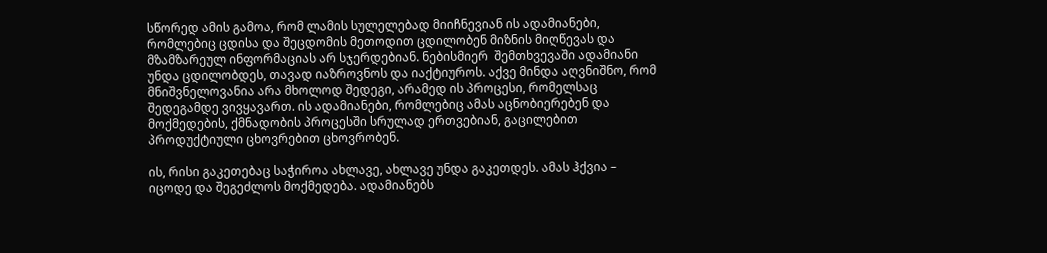სწორედ ამის გამოა, რომ ლამის სულელებად მიიჩნევიან ის ადამიანები, რომლებიც ცდისა და შეცდომის მეთოდით ცდილობენ მიზნის მიღწევას და მზამზარეულ ინფორმაციას არ სჯერდებიან. ნებისმიერ  შემთხვევაში ადამიანი უნდა ცდილობდეს, თავად იაზროვნოს და იაქტიუროს. აქვე მინდა აღვნიშნო, რომ მნიშვნელოვანია არა მხოლოდ შედეგი, არამედ ის პროცესი, რომელსაც შედეგამდე ვივყავართ. ის ადამიანები, რომლებიც ამას აცნობიერებენ და მოქმედების, ქმნადობის პროცესში სრულად ერთვებიან, გაცილებით პროდუქტიული ცხოვრებით ცხოვრობენ.

ის, რისი გაკეთებაც საჭიროა ახლავე, ახლავე უნდა გაკეთდეს. ამას ჰქვია – იცოდე და შეგეძლოს მოქმედება. ადამიანებს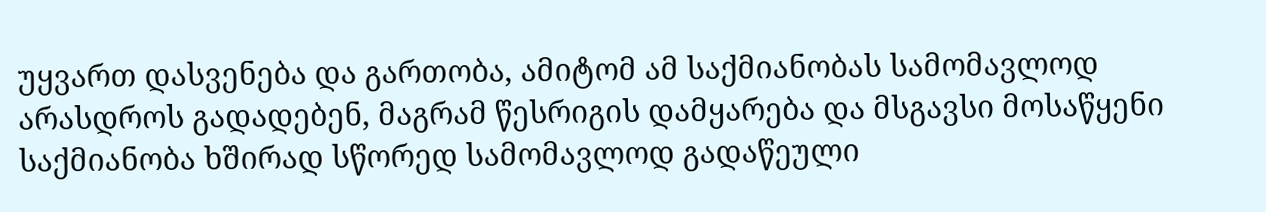უყვართ დასვენება და გართობა, ამიტომ ამ საქმიანობას სამომავლოდ არასდროს გადადებენ, მაგრამ წესრიგის დამყარება და მსგავსი მოსაწყენი საქმიანობა ხშირად სწორედ სამომავლოდ გადაწეული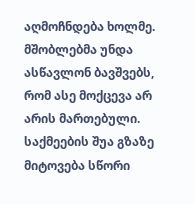აღმოჩნდება ხოლმე. მშობლებმა უნდა ასწავლონ ბავშვებს, რომ ასე მოქცევა არ არის მართებული. საქმეების შუა გზაზე მიტოვება სწორი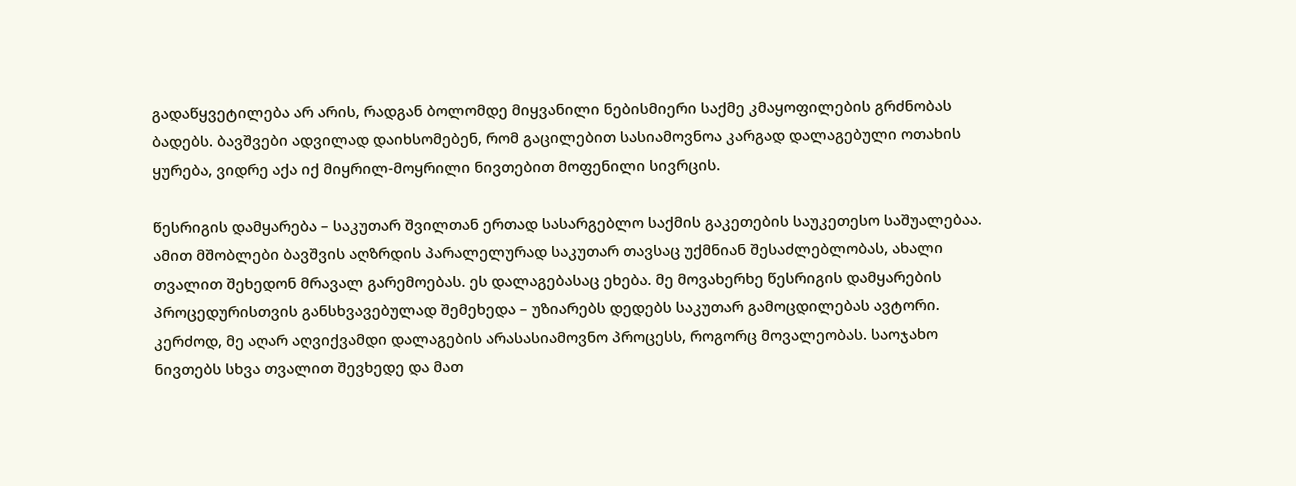გადაწყვეტილება არ არის, რადგან ბოლომდე მიყვანილი ნებისმიერი საქმე კმაყოფილების გრძნობას ბადებს. ბავშვები ადვილად დაიხსომებენ, რომ გაცილებით სასიამოვნოა კარგად დალაგებული ოთახის ყურება, ვიდრე აქა იქ მიყრილ-მოყრილი ნივთებით მოფენილი სივრცის.

წესრიგის დამყარება – საკუთარ შვილთან ერთად სასარგებლო საქმის გაკეთების საუკეთესო საშუალებაა. ამით მშობლები ბავშვის აღზრდის პარალელურად საკუთარ თავსაც უქმნიან შესაძლებლობას, ახალი თვალით შეხედონ მრავალ გარემოებას. ეს დალაგებასაც ეხება. მე მოვახერხე წესრიგის დამყარების პროცედურისთვის განსხვავებულად შემეხედა – უზიარებს დედებს საკუთარ გამოცდილებას ავტორი. კერძოდ, მე აღარ აღვიქვამდი დალაგების არასასიამოვნო პროცესს, როგორც მოვალეობას. საოჯახო ნივთებს სხვა თვალით შევხედე და მათ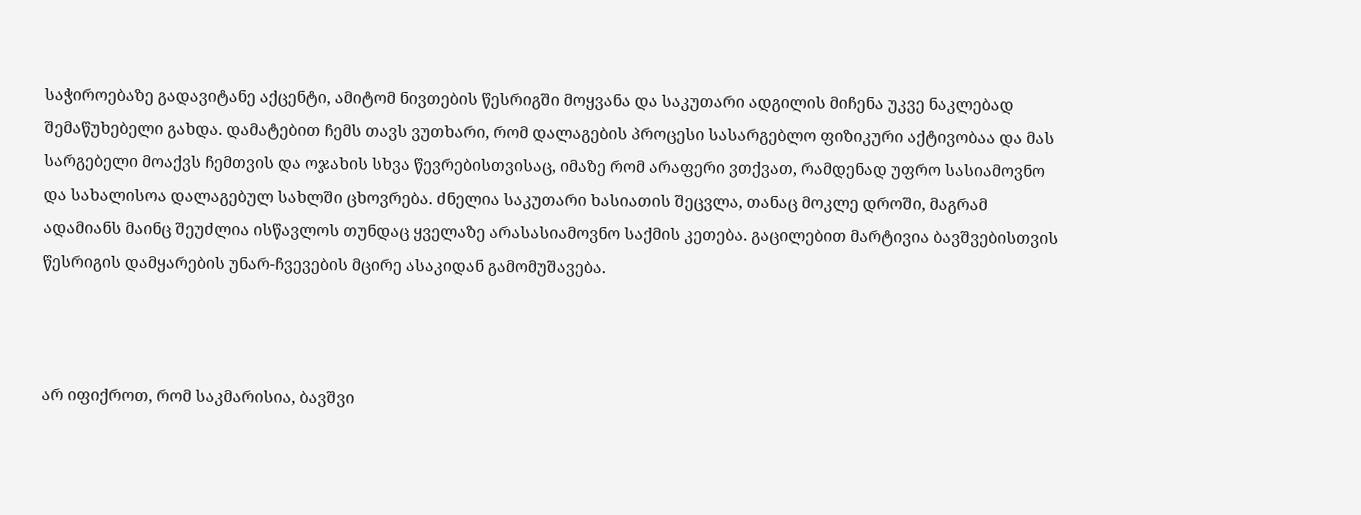საჭიროებაზე გადავიტანე აქცენტი, ამიტომ ნივთების წესრიგში მოყვანა და საკუთარი ადგილის მიჩენა უკვე ნაკლებად შემაწუხებელი გახდა. დამატებით ჩემს თავს ვუთხარი, რომ დალაგების პროცესი სასარგებლო ფიზიკური აქტივობაა და მას სარგებელი მოაქვს ჩემთვის და ოჯახის სხვა წევრებისთვისაც, იმაზე რომ არაფერი ვთქვათ, რამდენად უფრო სასიამოვნო და სახალისოა დალაგებულ სახლში ცხოვრება. ძნელია საკუთარი ხასიათის შეცვლა, თანაც მოკლე დროში, მაგრამ ადამიანს მაინც შეუძლია ისწავლოს თუნდაც ყველაზე არასასიამოვნო საქმის კეთება. გაცილებით მარტივია ბავშვებისთვის წესრიგის დამყარების უნარ-ჩვევების მცირე ასაკიდან გამომუშავება.



არ იფიქროთ, რომ საკმარისია, ბავშვი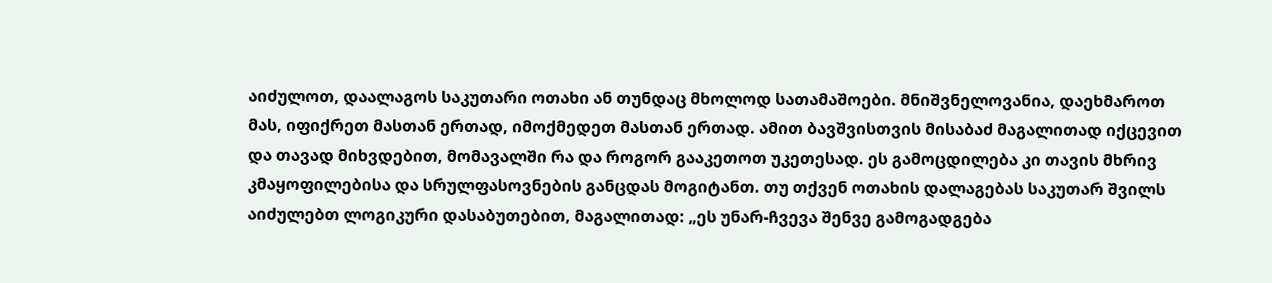აიძულოთ, დაალაგოს საკუთარი ოთახი ან თუნდაც მხოლოდ სათამაშოები. მნიშვნელოვანია, დაეხმაროთ მას, იფიქრეთ მასთან ერთად, იმოქმედეთ მასთან ერთად. ამით ბავშვისთვის მისაბაძ მაგალითად იქცევით და თავად მიხვდებით, მომავალში რა და როგორ გააკეთოთ უკეთესად. ეს გამოცდილება კი თავის მხრივ კმაყოფილებისა და სრულფასოვნების განცდას მოგიტანთ. თუ თქვენ ოთახის დალაგებას საკუთარ შვილს აიძულებთ ლოგიკური დასაბუთებით, მაგალითად: „ეს უნარ-ჩვევა შენვე გამოგადგება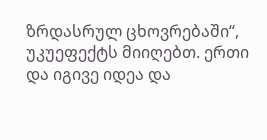ზრდასრულ ცხოვრებაში“, უკუეფექტს მიიღებთ. ერთი და იგივე იდეა და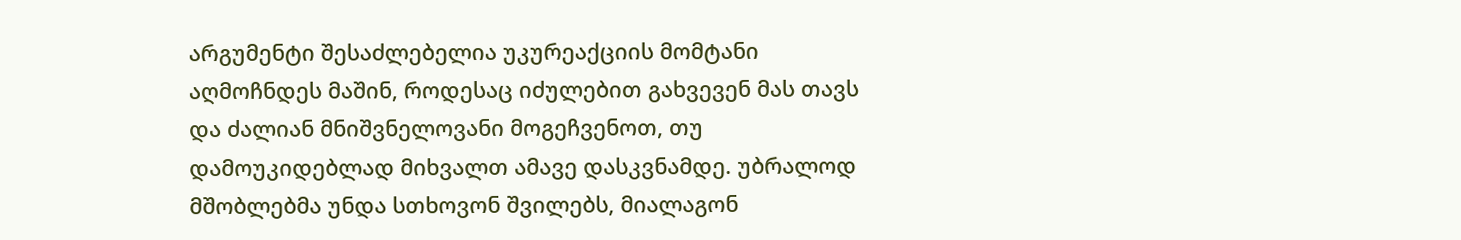არგუმენტი შესაძლებელია უკურეაქციის მომტანი აღმოჩნდეს მაშინ, როდესაც იძულებით გახვევენ მას თავს და ძალიან მნიშვნელოვანი მოგეჩვენოთ, თუ დამოუკიდებლად მიხვალთ ამავე დასკვნამდე. უბრალოდ მშობლებმა უნდა სთხოვონ შვილებს, მიალაგონ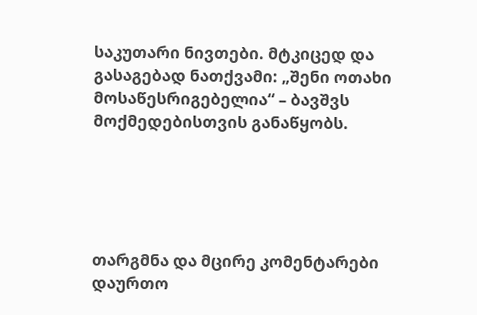საკუთარი ნივთები. მტკიცედ და გასაგებად ნათქვამი: „შენი ოთახი მოსაწესრიგებელია“ – ბავშვს მოქმედებისთვის განაწყობს.





თარგმნა და მცირე კომენტარები დაურთო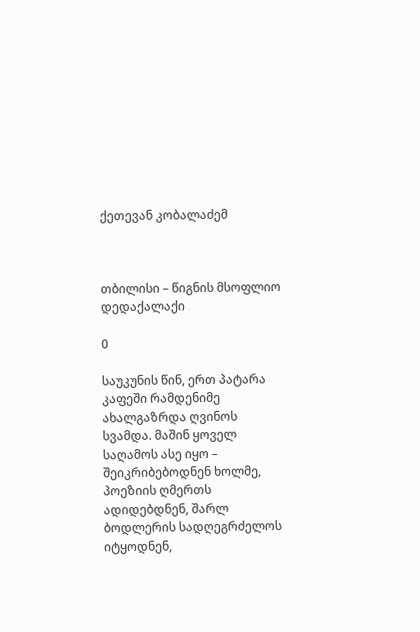ქეთევან კობალაძემ



თბილისი – წიგნის მსოფლიო დედაქალაქი

0

საუკუნის წინ, ერთ პატარა კაფეში რამდენიმე ახალგაზრდა ღვინოს სვამდა. მაშინ ყოველ საღამოს ასე იყო – შეიკრიბებოდნენ ხოლმე, პოეზიის ღმერთს ადიდებდნენ, შარლ ბოდლერის სადღეგრძელოს იტყოდნენ,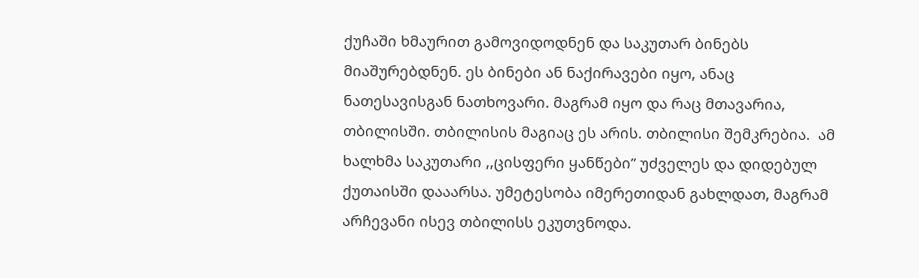ქუჩაში ხმაურით გამოვიდოდნენ და საკუთარ ბინებს მიაშურებდნენ. ეს ბინები ან ნაქირავები იყო, ანაც ნათესავისგან ნათხოვარი. მაგრამ იყო და რაც მთავარია, თბილისში. თბილისის მაგიაც ეს არის. თბილისი შემკრებია.  ამ ხალხმა საკუთარი ,,ცისფერი ყანწები” უძველეს და დიდებულ ქუთაისში დააარსა. უმეტესობა იმერეთიდან გახლდათ, მაგრამ არჩევანი ისევ თბილისს ეკუთვნოდა.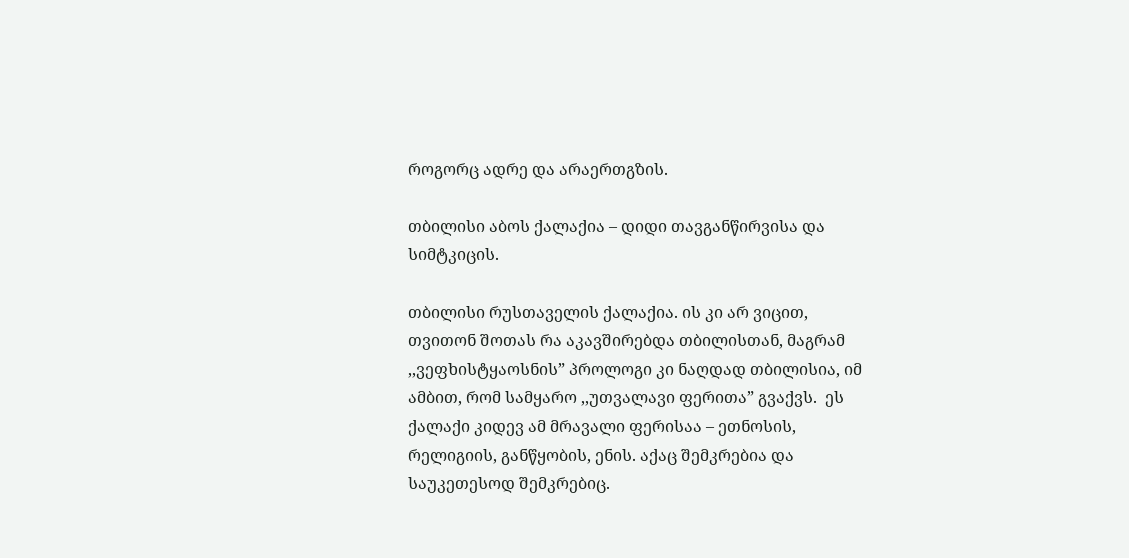როგორც ადრე და არაერთგზის.

თბილისი აბოს ქალაქია – დიდი თავგანწირვისა და სიმტკიცის.

თბილისი რუსთაველის ქალაქია. ის კი არ ვიცით, თვითონ შოთას რა აკავშირებდა თბილისთან, მაგრამ ,,ვეფხისტყაოსნის” პროლოგი კი ნაღდად თბილისია, იმ ამბით, რომ სამყარო ,,უთვალავი ფერითა” გვაქვს.  ეს ქალაქი კიდევ ამ მრავალი ფერისაა – ეთნოსის, რელიგიის, განწყობის, ენის. აქაც შემკრებია და საუკეთესოდ შემკრებიც.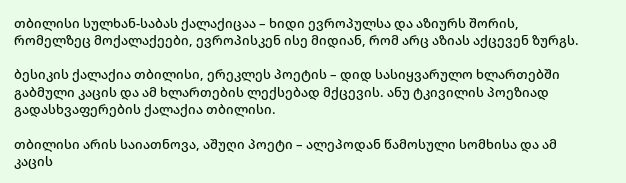თბილისი სულხან-საბას ქალაქიცაა – ხიდი ევროპულსა და აზიურს შორის, რომელზეც მოქალაქეები, ევროპისკენ ისე მიდიან, რომ არც აზიას აქცევენ ზურგს.

ბესიკის ქალაქია თბილისი, ერეკლეს პოეტის – დიდ სასიყვარულო ხლართებში გაბმული კაცის და ამ ხლართების ლექსებად მქცევის. ანუ ტკივილის პოეზიად გადასხვაფერების ქალაქია თბილისი.

თბილისი არის საიათნოვა, აშუღი პოეტი – ალეპოდან წამოსული სომხისა და ამ კაცის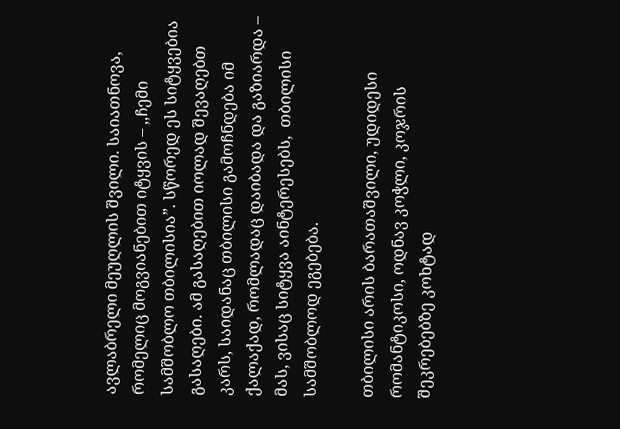ავლაბრელი მეუღლის შვილი. საიათნოვა, რომელიც მოგვიანებით იტყვის – ,,ჩემი სამშობლო თბილისია”. სწორედ ეს სიტყვებია გასაღები. ამ გასაღებით იოლად შევაღებთ კარს, საიდანაც თბილისი გამოჩნდება იმ ქალაქად, რომლადაც დაიბადა და გაზიარდა – მას, ვისაც სიტყვა აინტერესებს,  თბილისი სამშობლოდ ეგებება.

თბილისი არის ბარათაშვილი, უდიდესი რომანტიკოსი, ოდნავ კოჭლი, კოჯრის შეკრებებზე კოხტად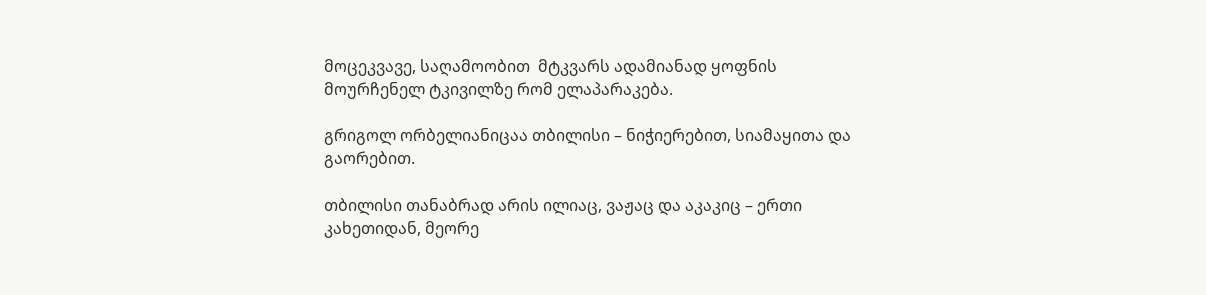მოცეკვავე, საღამოობით  მტკვარს ადამიანად ყოფნის მოურჩენელ ტკივილზე რომ ელაპარაკება.

გრიგოლ ორბელიანიცაა თბილისი – ნიჭიერებით, სიამაყითა და გაორებით.

თბილისი თანაბრად არის ილიაც, ვაჟაც და აკაკიც – ერთი კახეთიდან, მეორე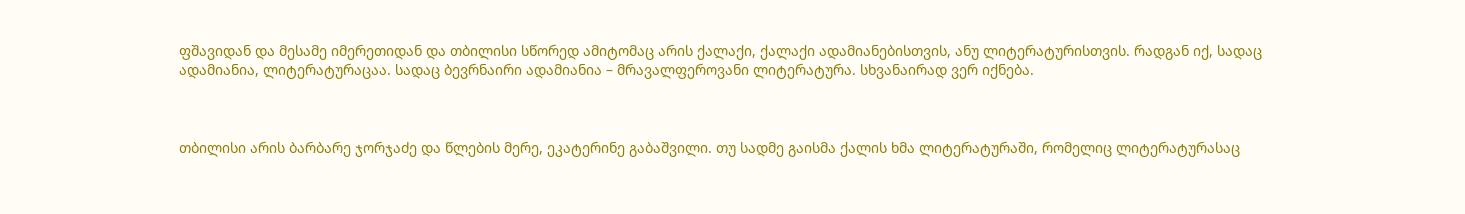ფშავიდან და მესამე იმერეთიდან და თბილისი სწორედ ამიტომაც არის ქალაქი, ქალაქი ადამიანებისთვის, ანუ ლიტერატურისთვის. რადგან იქ, სადაც ადამიანია, ლიტერატურაცაა. სადაც ბევრნაირი ადამიანია – მრავალფეროვანი ლიტერატურა. სხვანაირად ვერ იქნება.



თბილისი არის ბარბარე ჯორჯაძე და წლების მერე, ეკატერინე გაბაშვილი. თუ სადმე გაისმა ქალის ხმა ლიტერატურაში, რომელიც ლიტერატურასაც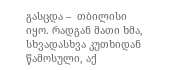გასცდა –  თბილისი იყო. რადგან მათი ხმა, სხვადასხვა კუთხიდან წამოსული, აქ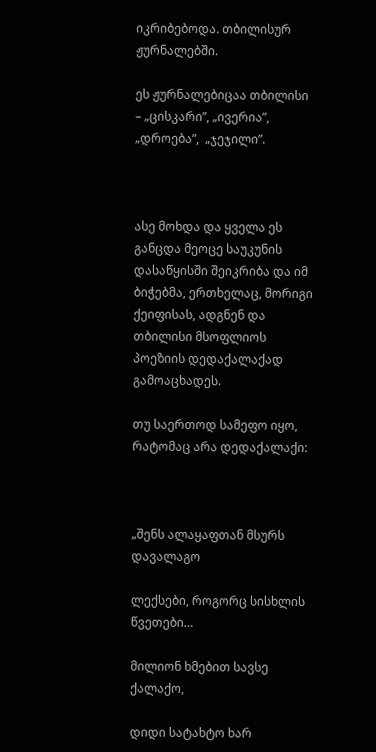იკრიბებოდა. თბილისურ ჟურნალებში.

ეს ჟურნალებიცაა თბილისი – „ცისკარი”, „ივერია”, „დროება”,  „ჯეჯილი”.



ასე მოხდა და ყველა ეს განცდა მეოცე საუკუნის დასაწყისში შეიკრიბა და იმ ბიჭებმა, ერთხელაც, მორიგი ქეიფისას, ადგნენ და თბილისი მსოფლიოს პოეზიის დედაქალაქად გამოაცხადეს.

თუ საერთოდ სამეფო იყო, რატომაც არა დედაქალაქი:



„შენს ალაყაფთან მსურს დავალაგო

ლექსები, როგორც სისხლის წვეთები…

მილიონ ხმებით სავსე ქალაქო,

დიდი სატახტო ხარ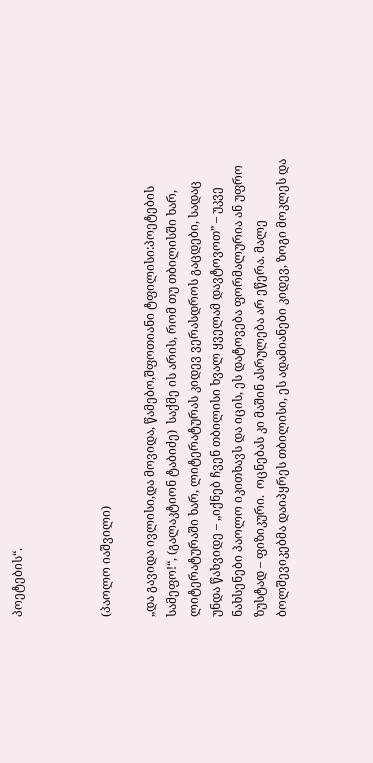პოეტების“.



(პაოლო იაშვილი)

„და გავიდა ივლისი,და მოვიდა, წამებო,შფოთიანი ტფილისი:პოეტების სამეფო!“, (გალაკტიონ ტაბიძე)  საქმე ის არის, რომ თუ თბილისში ხარ, ლიტერატურაში ხარ, ლიტერატურას კიდევ ვერასდროს გაცდები, სადაც უნდა წახვიდე – „იქნებ ჩვენ თბილისი ხვალ ყველამ დავტოვოთ” – უკვე ნახსენები პაოლო იკითხავს და იცის, ეს დატოვება ფორმალურია ან უფრო ზუსტად – ფიზიკური.  ოცნებას კი მაშინ ასრულება არ ეწერა. მალე ბოლშევიკებმა დაიპყრეს თბილისი, ეს ადამიანები კიდევ, ზოგი მოკლეს და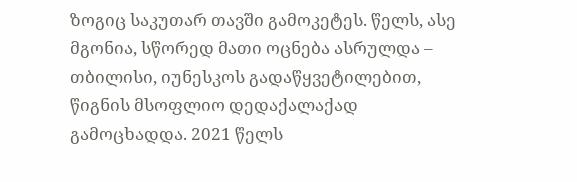ზოგიც საკუთარ თავში გამოკეტეს. წელს, ასე მგონია, სწორედ მათი ოცნება ასრულდა – თბილისი, იუნესკოს გადაწყვეტილებით, წიგნის მსოფლიო დედაქალაქად გამოცხადდა. 2021 წელს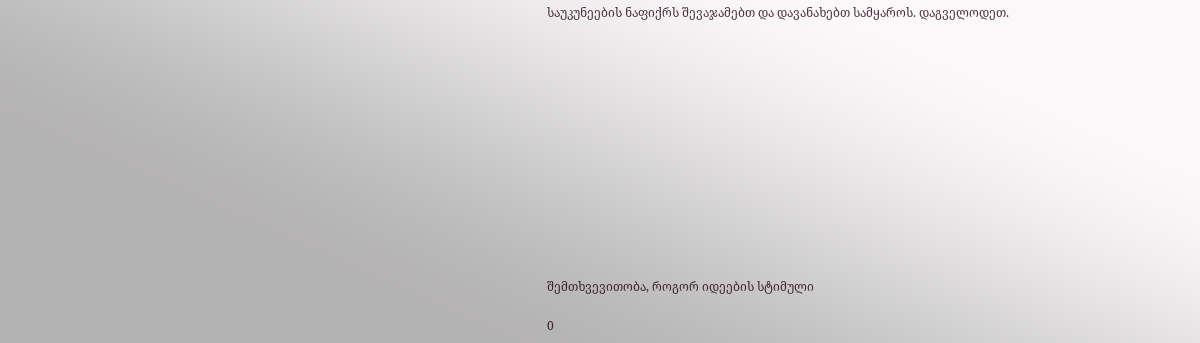საუკუნეების ნაფიქრს შევაჯამებთ და დავანახებთ სამყაროს. დაგველოდეთ.













შემთხვევითობა, როგორ იდეების სტიმული

0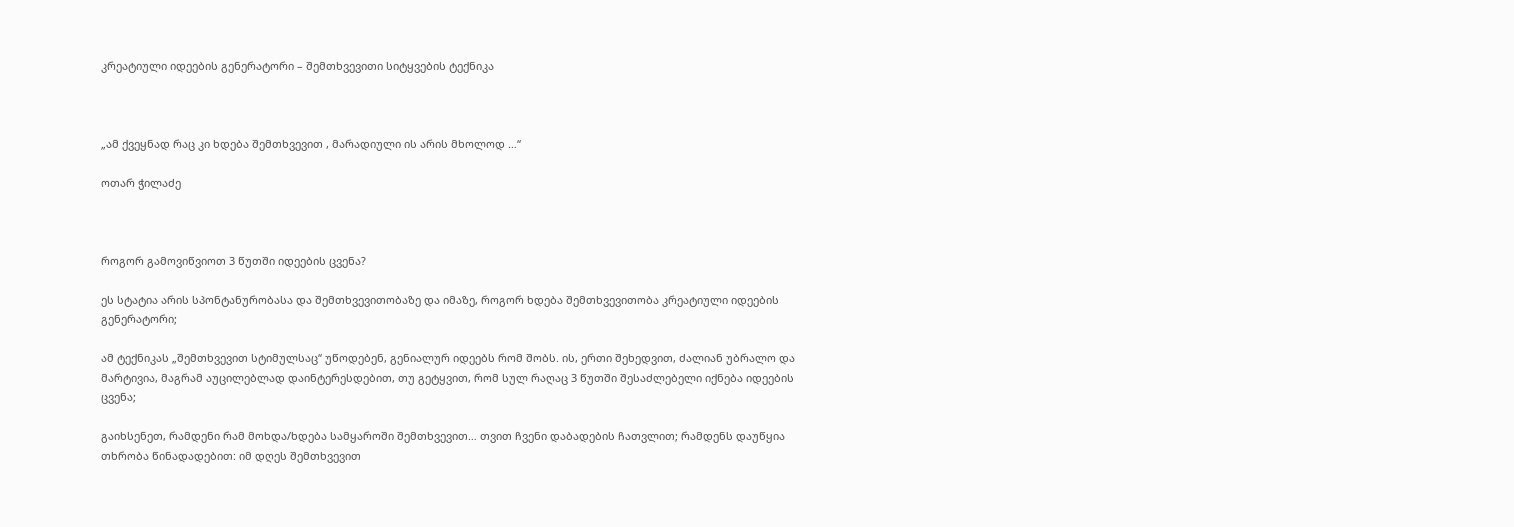კრეატიული იდეების გენერატორი – შემთხვევითი სიტყვების ტექნიკა



„ამ ქვეყნად რაც კი ხდება შემთხვევით , მარადიული ის არის მხოლოდ …“

ოთარ ჭილაძე



როგორ გამოვიწვიოთ 3 წუთში იდეების ცვენა?

ეს სტატია არის სპონტანურობასა და შემთხვევითობაზე და იმაზე, როგორ ხდება შემთხვევითობა კრეატიული იდეების გენერატორი;

ამ ტექნიკას „შემთხვევით სტიმულსაც“ უწოდებენ, გენიალურ იდეებს რომ შობს. ის, ერთი შეხედვით, ძალიან უბრალო და მარტივია, მაგრამ აუცილებლად დაინტერესდებით, თუ გეტყვით, რომ სულ რაღაც 3 წუთში შესაძლებელი იქნება იდეების ცვენა;

გაიხსენეთ, რამდენი რამ მოხდა/ხდება სამყაროში შემთხვევით… თვით ჩვენი დაბადების ჩათვლით; რამდენს დაუწყია თხრობა წინადადებით: იმ დღეს შემთხვევით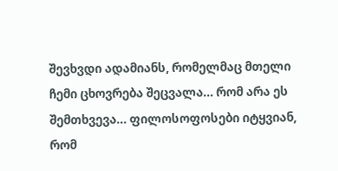შევხვდი ადამიანს, რომელმაც მთელი ჩემი ცხოვრება შეცვალა… რომ არა ეს შემთხვევა… ფილოსოფოსები იტყვიან, რომ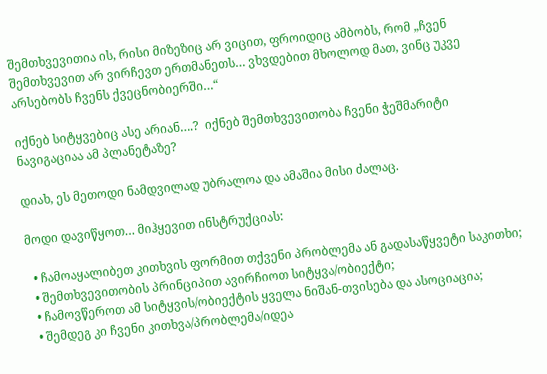შემთხვევითია ის, რისი მიზეზიც არ ვიცით, ფროიდიც ამბობს, რომ „ჩვენ შემთხვევით არ ვირჩევთ ერთმანეთს… ვხვდებით მხოლოდ მათ, ვინც უკვე არსებობს ჩვენს ქვეცნობიერში…“

იქნებ სიტყვებიც ასე არიან….?  იქნებ შემთხვევითობა ჩვენი ჭეშმარიტი ნავიგაციაა ამ პლანეტაზე?

დიახ, ეს მეთოდი ნამდვილად უბრალოა და ამაშია მისი ძალაც.

მოდი დავიწყოთ… მიჰყევით ინსტრუქციას:

  • ჩამოაყალიბეთ კითხვის ფორმით თქვენი პრობლემა ან გადასაწყვეტი საკითხი;
  • შემთხვევითობის პრინციპით ავირჩიოთ სიტყვა/ობიექტი;
  • ჩამოვწეროთ ამ სიტყვის/ობიექტის ყველა ნიშან-თვისება და ასოციაცია;
  • შემდეგ კი ჩვენი კითხვა/პრობლემა/იდეა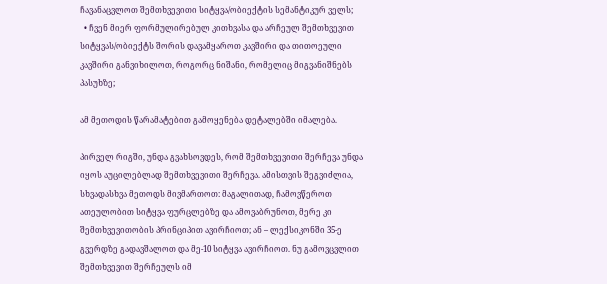ჩავანაცვლოთ შემთხვევითი სიტყვა/ობიექტის სემანტიკურ ველს;
  • ჩვენ მიერ ფორმულირებულ კითხვასა და არჩეულ შემთხვევით სიტყვას/ობიექტს შორის დავამყაროთ კავშირი და თითოეული კავშირი განვიხილოთ, როგორც ნიშანი, რომელიც მიგვანიშნებს პასუხზე;

ამ მეთოდის წარამატებით გამოყენება დეტალებში იმალება.

პირველ რიგში, უნდა გვახსოვდეს, რომ შემთხვევითი შერჩევა უნდა იყოს აუცილებლად შემთხვევითი შერჩევა. ამისთვის შეგვიძლია, სხვადასხვა მეთოდს მივმართოთ: მაგალითად, ჩამოვწეროთ ათეულობით სიტყვა ფურცლებზე და ამოვაბრუნოთ, მერე კი შემთხვევითობის პრინციპით ავირჩიოთ; ან – ლექსიკონში 35-ე გვერდზე გადავშალოთ და მე-10 სიტყვა ავირჩიოთ. ნუ გამოვცვლით შემთხვევით შერჩეულს იმ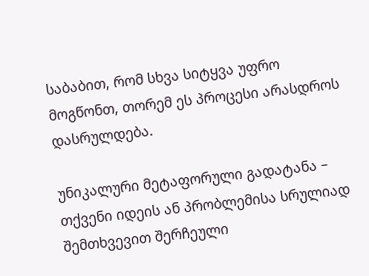საბაბით, რომ სხვა სიტყვა უფრო მოგწონთ, თორემ ეს პროცესი არასდროს დასრულდება.

უნიკალური მეტაფორული გადატანა – თქვენი იდეის ან პრობლემისა სრულიად შემთხვევით შერჩეული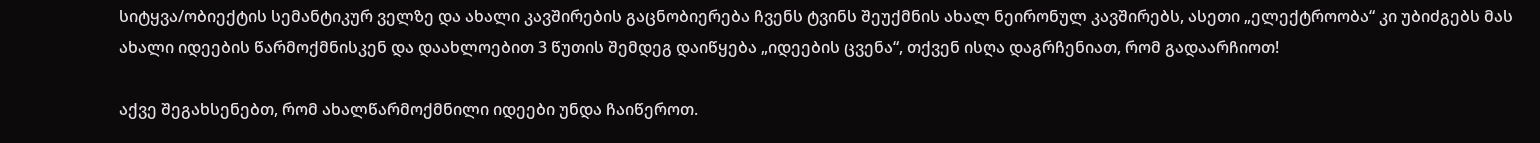სიტყვა/ობიექტის სემანტიკურ ველზე და ახალი კავშირების გაცნობიერება ჩვენს ტვინს შეუქმნის ახალ ნეირონულ კავშირებს, ასეთი „ელექტროობა“ კი უბიძგებს მას ახალი იდეების წარმოქმნისკენ და დაახლოებით 3 წუთის შემდეგ დაიწყება „იდეების ცვენა“, თქვენ ისღა დაგრჩენიათ, რომ გადაარჩიოთ!

აქვე შეგახსენებთ, რომ ახალწარმოქმნილი იდეები უნდა ჩაიწეროთ.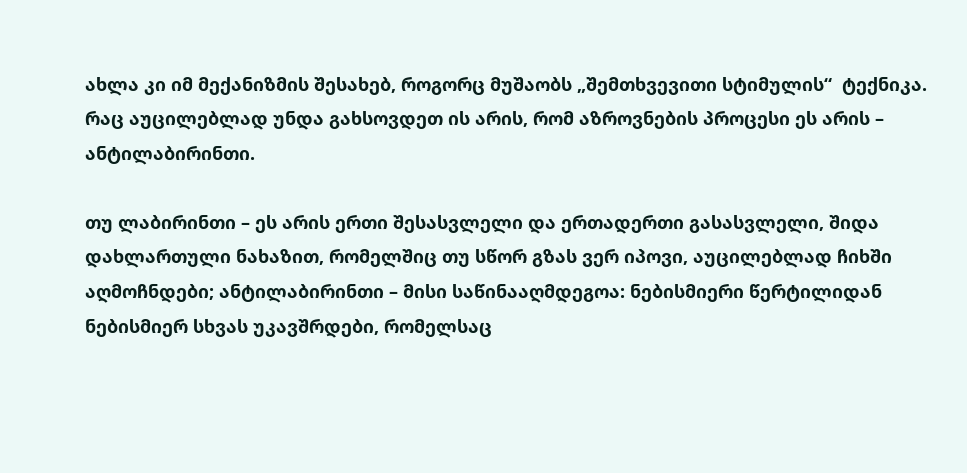ახლა კი იმ მექანიზმის შესახებ, როგორც მუშაობს „შემთხვევითი სტიმულის“  ტექნიკა. რაც აუცილებლად უნდა გახსოვდეთ ის არის, რომ აზროვნების პროცესი ეს არის – ანტილაბირინთი.

თუ ლაბირინთი – ეს არის ერთი შესასვლელი და ერთადერთი გასასვლელი, შიდა დახლართული ნახაზით, რომელშიც თუ სწორ გზას ვერ იპოვი, აუცილებლად ჩიხში აღმოჩნდები; ანტილაბირინთი – მისი საწინააღმდეგოა: ნებისმიერი წერტილიდან ნებისმიერ სხვას უკავშრდები, რომელსაც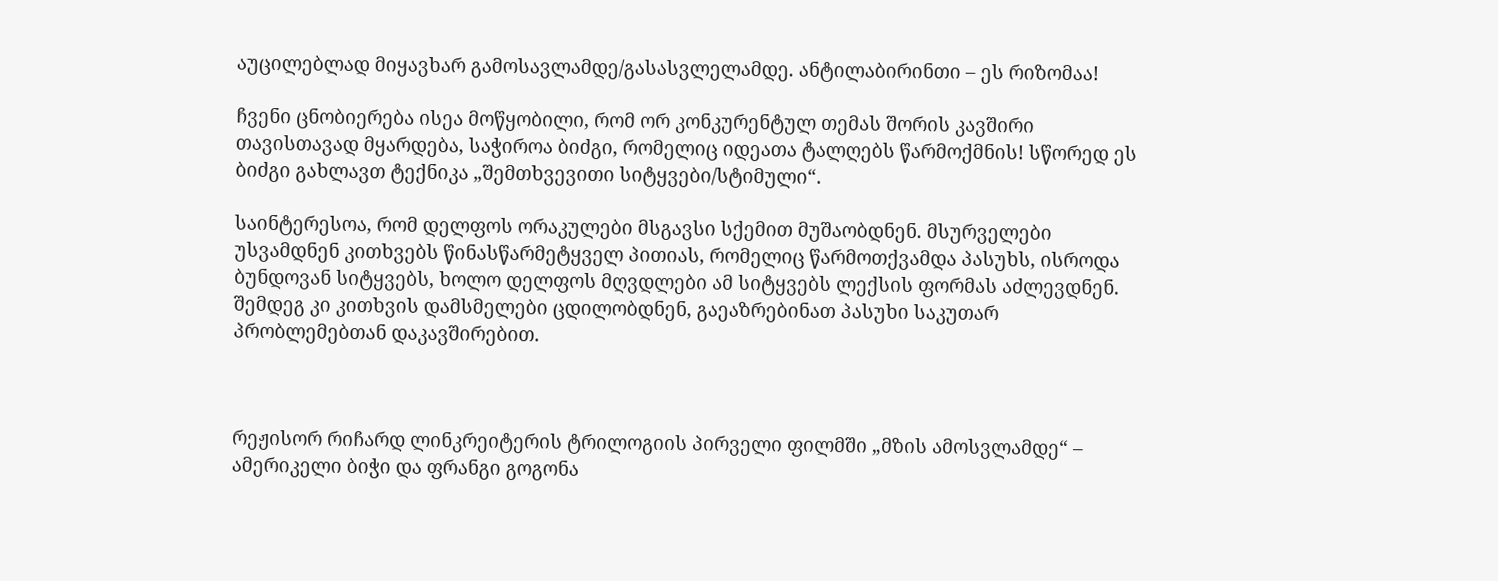აუცილებლად მიყავხარ გამოსავლამდე/გასასვლელამდე. ანტილაბირინთი – ეს რიზომაა!

ჩვენი ცნობიერება ისეა მოწყობილი, რომ ორ კონკურენტულ თემას შორის კავშირი თავისთავად მყარდება, საჭიროა ბიძგი, რომელიც იდეათა ტალღებს წარმოქმნის! სწორედ ეს ბიძგი გახლავთ ტექნიკა „შემთხვევითი სიტყვები/სტიმული“.

საინტერესოა, რომ დელფოს ორაკულები მსგავსი სქემით მუშაობდნენ. მსურველები უსვამდნენ კითხვებს წინასწარმეტყველ პითიას, რომელიც წარმოთქვამდა პასუხს, ისროდა ბუნდოვან სიტყვებს, ხოლო დელფოს მღვდლები ამ სიტყვებს ლექსის ფორმას აძლევდნენ. შემდეგ კი კითხვის დამსმელები ცდილობდნენ, გაეაზრებინათ პასუხი საკუთარ პრობლემებთან დაკავშირებით.



რეჟისორ რიჩარდ ლინკრეიტერის ტრილოგიის პირველი ფილმში „მზის ამოსვლამდე“ –  ამერიკელი ბიჭი და ფრანგი გოგონა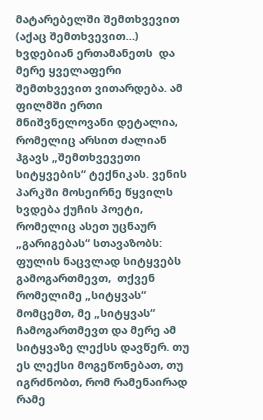მატარებელში შემთხვევით (აქაც შემთხვევით…) ხვდებიან ერთამანეთს  და მერე ყველაფერი შემთხვევით ვითარდება. ამ ფილმში ერთი მნიშვნელოვანი დეტალია, რომელიც არსით ძალიან ჰგავს „შემთხვევეთი სიტყვების“ ტექნიკას. ვენის  პარკში მოსეირნე წყვილს ხვდება ქუჩის პოეტი, რომელიც ასეთ უცნაურ „გარიგებას“ სთავაზობს: ფულის ნაცვლად სიტყვებს გამოგართმევთ,  თქვენ რომელიმე „სიტყვას“ მომცემთ, მე „სიტყვას“ ჩამოგართმევთ და მერე ამ სიტყვაზე ლექსს დავწერ. თუ ეს ლექსი მოგეწონებათ, თუ იგრძნობთ, რომ რამენაირად რამე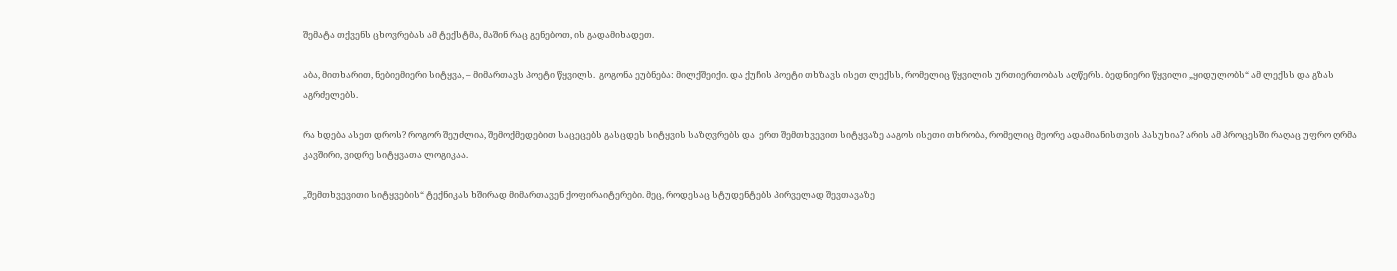შემატა თქვენს ცხოვრებას ამ ტექსტმა, მაშინ რაც გენებოთ, ის გადამიხადეთ.

აბა, მითხარით, ნებიემიერი სიტყვა, – მიმართავს პოეტი წყვილს.  გოგონა ეუბნება: მილქშეიქი. და ქუჩის პოეტი თხზავს ისეთ ლექსს, რომელიც წყვილის ურთიერთობას აღწერს. ბედნიერი წყვილი „ყიდულობს“ ამ ლექსს და გზას აგრძელებს.

რა ხდება ასეთ დროს? როგორ შეუძლია, შემოქმედებით საცეცებს გასცდეს სიტყვის საზღვრებს და  ერთ შემთხვევით სიტყვაზე ააგოს ისეთი თხრობა, რომელიც მეორე ადამიანისთვის პასუხია? არის ამ პროცესში რაღაც უფრო ღრმა კავშირი, ვიდრე სიტყვათა ლოგიკაა.

„შემთხვევითი სიტყვების“ ტექნიკას ხშირად მიმართავენ ქოფირაიტერები. მეც, როდესაც სტუდენტებს პირველად შევთავაზე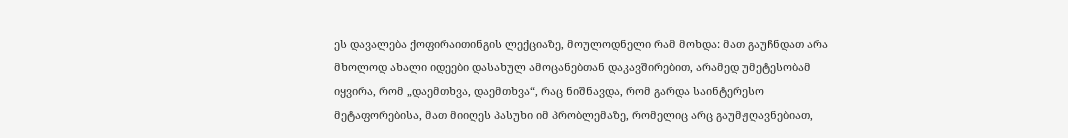ეს დავალება ქოფირაითინგის ლექციაზე, მოულოდნელი რამ მოხდა: მათ გაუჩნდათ არა მხოლოდ ახალი იდეები დასახულ ამოცანებთან დაკავშირებით, არამედ უმეტესობამ იყვირა, რომ „დაემთხვა, დაემთხვა“, რაც ნიშნავდა, რომ გარდა საინტერესო მეტაფორებისა, მათ მიიღეს პასუხი იმ პრობლემაზე, რომელიც არც გაუმჟღავნებიათ,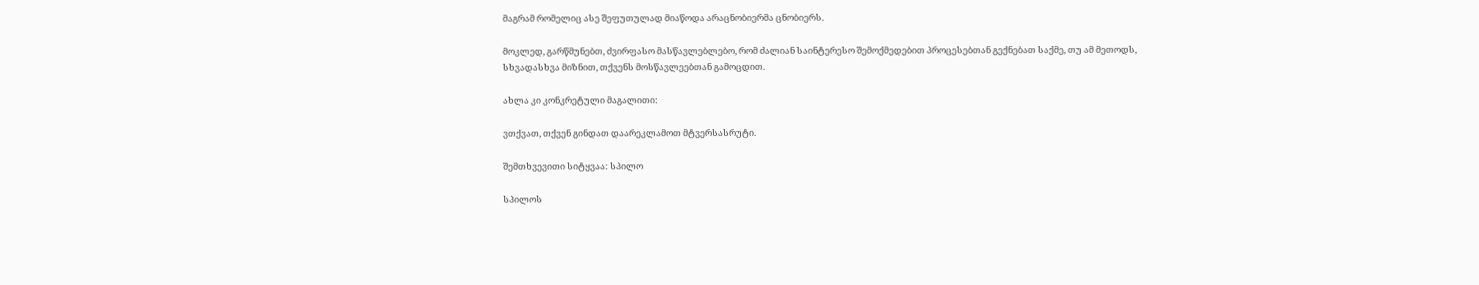მაგრამ რომელიც ასე შეფუთულად მიაწოდა არაცნობიერმა ცნობიერს.

მოკლედ, გარწმუნებთ, ძვირფასო მასწავლებლებო, რომ ძალიან საინტერესო შემოქმედებით პროცესებთან გექნებათ საქმე, თუ ამ მეთოდს, სხვადასხვა მიზნით, თქვენს მოსწავლეებთან გამოცდით.

ახლა კი კონკრეტული მაგალითი:

ვთქვათ, თქვენ გინდათ დაარეკლამოთ მტვერსასრუტი.

შემთხვევითი სიტყვაა: სპილო

სპილოს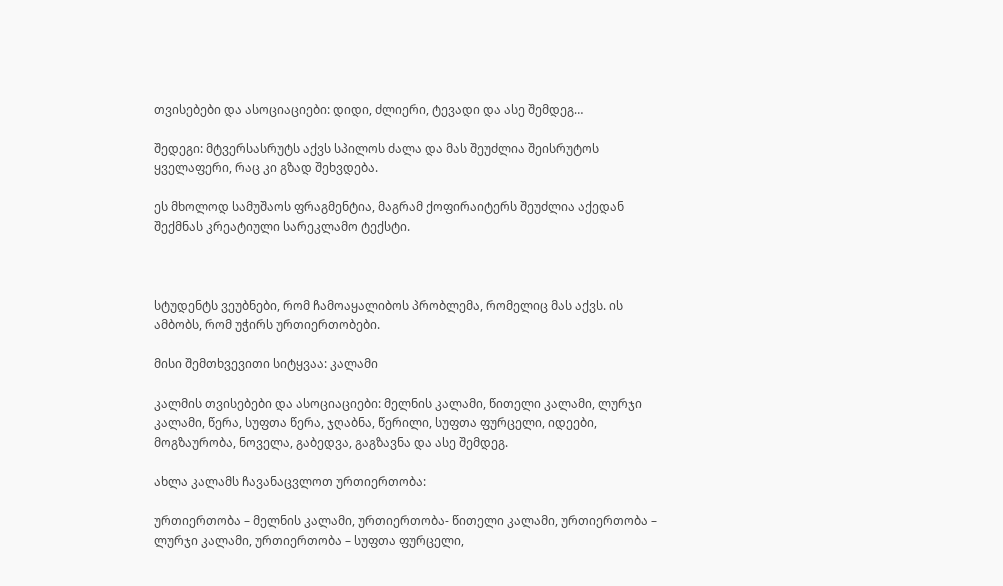თვისებები და ასოციაციები: დიდი, ძლიერი, ტევადი და ასე შემდეგ…

შედეგი: მტვერსასრუტს აქვს სპილოს ძალა და მას შეუძლია შეისრუტოს ყველაფერი, რაც კი გზად შეხვდება.

ეს მხოლოდ სამუშაოს ფრაგმენტია, მაგრამ ქოფირაიტერს შეუძლია აქედან შექმნას კრეატიული სარეკლამო ტექსტი.



სტუდენტს ვეუბნები, რომ ჩამოაყალიბოს პრობლემა, რომელიც მას აქვს. ის ამბობს, რომ უჭირს ურთიერთობები.

მისი შემთხვევითი სიტყვაა: კალამი

კალმის თვისებები და ასოციაციები: მელნის კალამი, წითელი კალამი, ლურჯი კალამი, წერა, სუფთა წერა, ჯღაბნა, წერილი, სუფთა ფურცელი, იდეები, მოგზაურობა, ნოველა, გაბედვა, გაგზავნა და ასე შემდეგ.

ახლა კალამს ჩავანაცვლოთ ურთიერთობა:

ურთიერთობა – მელნის კალამი, ურთიერთობა- წითელი კალამი, ურთიერთობა – ლურჯი კალამი, ურთიერთობა – სუფთა ფურცელი,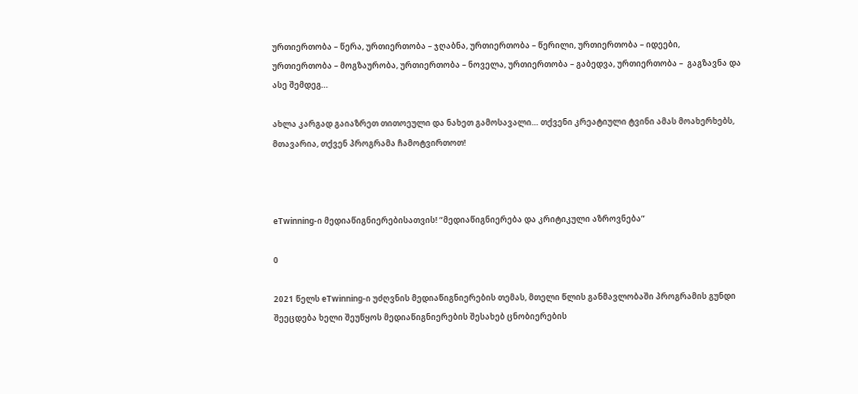ურთიერთობა – წერა, ურთიერთობა – ჯღაბნა, ურთიერთობა – წერილი, ურთიერთობა – იდეები, ურთიერთობა – მოგზაურობა, ურთიერთობა – ნოველა, ურთიერთობა – გაბედვა, ურთიერთობა –  გაგზავნა და ასე შემდეგ…

ახლა კარგად გაიაზრეთ თითოეული და ნახეთ გამოსავალი… თქვენი კრეატიული ტვინი ამას მოახერხებს, მთავარია, თქვენ პროგრამა ჩამოტვირთოთ!



eTwinning-ი მედიაწიგნიერებისათვის! “მედიაწიგნიერება და კრიტიკული აზროვნება”

0

2021 წელს eTwinning-ი უძღვნის მედიაწიგნიერების თემას, მთელი წლის განმავლობაში პროგრამის გუნდი შეეცდება ხელი შეუწყოს მედიაწიგნიერების შესახებ ცნობიერების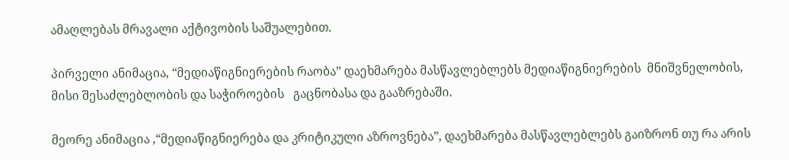ამაღლებას მრავალი აქტივობის საშუალებით.

პირველი ანიმაცია, “მედიაწიგნიერების რაობა” დაეხმარება მასწავლებლებს მედიაწიგნიერების  მნიშვნელობის, მისი შესაძლებლობის და საჭიროების   გაცნობასა და გააზრებაში.

მეორე ანიმაცია ,“მედიაწიგნიერება და კრიტიკული აზროვნება”, დაეხმარება მასწავლებლებს გაიზრონ თუ რა არის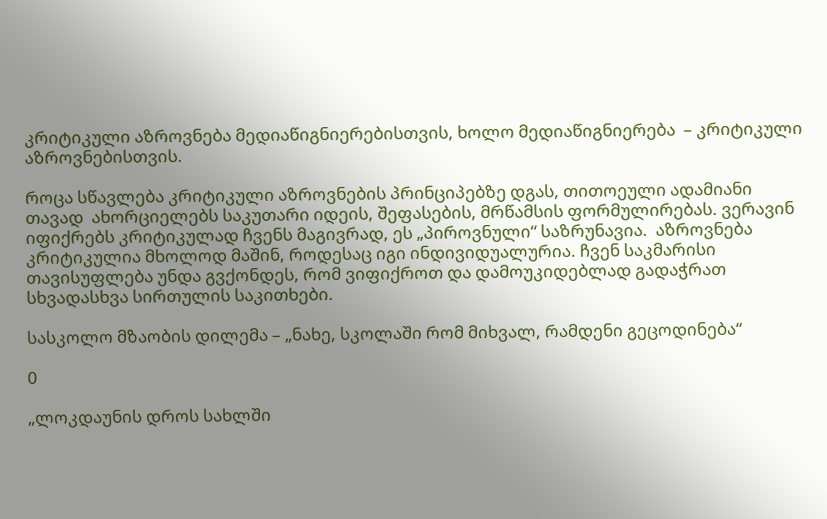კრიტიკული აზროვნება მედიაწიგნიერებისთვის, ხოლო მედიაწიგნიერება  – კრიტიკული აზროვნებისთვის.

როცა სწავლება კრიტიკული აზროვნების პრინციპებზე დგას, თითოეული ადამიანი თავად  ახორციელებს საკუთარი იდეის, შეფასების, მრწამსის ფორმულირებას. ვერავინ იფიქრებს კრიტიკულად ჩვენს მაგივრად, ეს „პიროვნული“ საზრუნავია.  აზროვნება კრიტიკულია მხოლოდ მაშინ, როდესაც იგი ინდივიდუალურია. ჩვენ საკმარისი თავისუფლება უნდა გვქონდეს, რომ ვიფიქროთ და დამოუკიდებლად გადაჭრათ სხვადასხვა სირთულის საკითხები.

სასკოლო მზაობის დილემა – „ნახე, სკოლაში რომ მიხვალ, რამდენი გეცოდინება“

0

„ლოკდაუნის დროს სახლში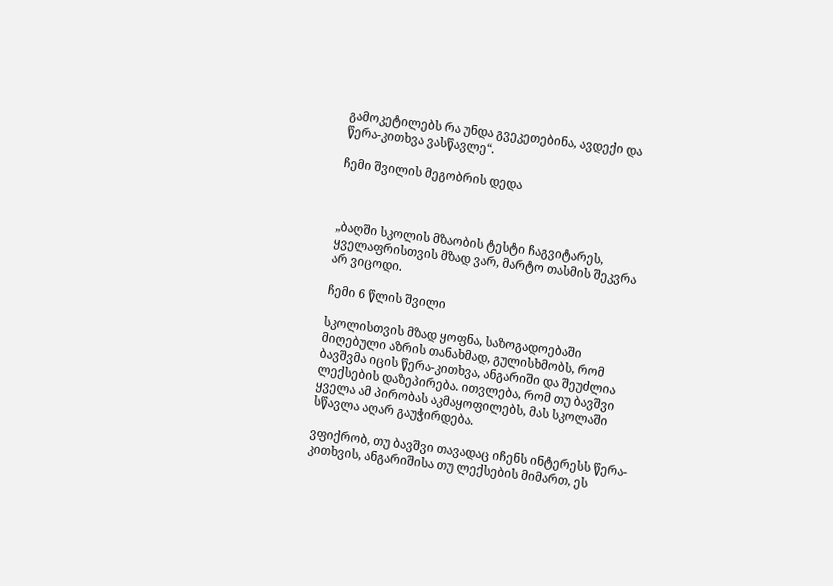გამოკეტილებს რა უნდა გვეკეთებინა, ავდექი და წერა-კითხვა ვასწავლე“.

ჩემი შვილის მეგობრის დედა



„ბაღში სკოლის მზაობის ტესტი ჩაგვიტარეს, ყველაფრისთვის მზად ვარ, მარტო თასმის შეკვრა არ ვიცოდი.

ჩემი 6 წლის შვილი

სკოლისთვის მზად ყოფნა, საზოგადოებაში მიღებული აზრის თანახმად, გულისხმობს, რომ ბავშვმა იცის წერა-კითხვა, ანგარიში და შეუძლია ლექსების დაზეპირება. ითვლება, რომ თუ ბავშვი ყველა ამ პირობას აკმაყოფილებს, მას სკოლაში სწავლა აღარ გაუჭირდება.

ვფიქრობ, თუ ბავშვი თავადაც იჩენს ინტერესს წერა-კითხვის, ანგარიშისა თუ ლექსების მიმართ, ეს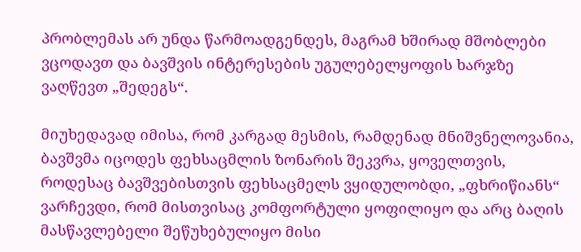პრობლემას არ უნდა წარმოადგენდეს, მაგრამ ხშირად მშობლები ვცოდავთ და ბავშვის ინტერესების უგულებელყოფის ხარჯზე ვაღწევთ „შედეგს“.

მიუხედავად იმისა, რომ კარგად მესმის, რამდენად მნიშვნელოვანია, ბავშვმა იცოდეს ფეხსაცმლის ზონარის შეკვრა, ყოველთვის, როდესაც ბავშვებისთვის ფეხსაცმელს ვყიდულობდი, „ფხრიწიანს“ ვარჩევდი, რომ მისთვისაც კომფორტული ყოფილიყო და არც ბაღის მასწავლებელი შეწუხებულიყო მისი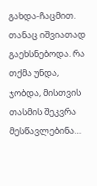გახდა-ჩაცმით. თანაც იშვიათად გაეხსნებოდა. რა თქმა უნდა, ჯობდა, მისთვის თასმის შეკვრა მესწავლებინა…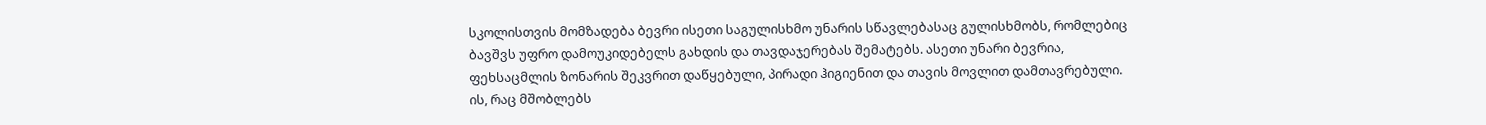სკოლისთვის მომზადება ბევრი ისეთი საგულისხმო უნარის სწავლებასაც გულისხმობს, რომლებიც ბავშვს უფრო დამოუკიდებელს გახდის და თავდაჯერებას შემატებს. ასეთი უნარი ბევრია, ფეხსაცმლის ზონარის შეკვრით დაწყებული, პირადი ჰიგიენით და თავის მოვლით დამთავრებული. ის, რაც მშობლებს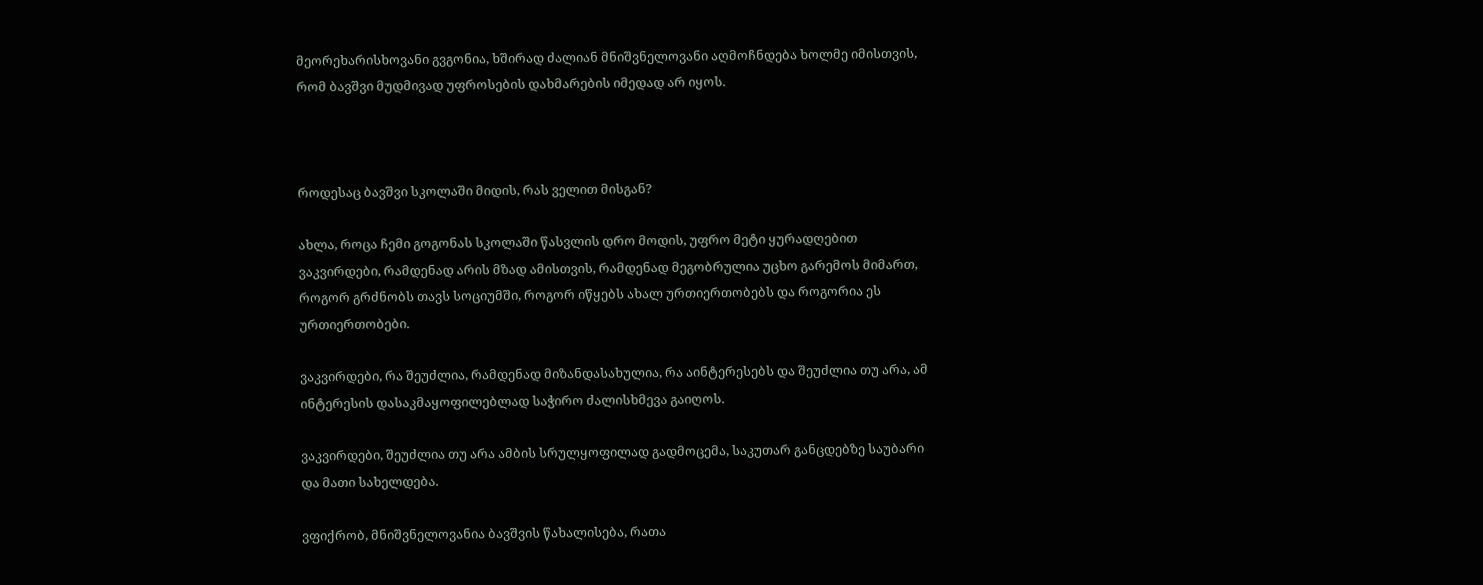მეორეხარისხოვანი გვგონია, ხშირად ძალიან მნიშვნელოვანი აღმოჩნდება ხოლმე იმისთვის, რომ ბავშვი მუდმივად უფროსების დახმარების იმედად არ იყოს.



როდესაც ბავშვი სკოლაში მიდის, რას ველით მისგან?

ახლა, როცა ჩემი გოგონას სკოლაში წასვლის დრო მოდის, უფრო მეტი ყურადღებით ვაკვირდები, რამდენად არის მზად ამისთვის, რამდენად მეგობრულია უცხო გარემოს მიმართ, როგორ გრძნობს თავს სოციუმში, როგორ იწყებს ახალ ურთიერთობებს და როგორია ეს ურთიერთობები.

ვაკვირდები, რა შეუძლია, რამდენად მიზანდასახულია, რა აინტერესებს და შეუძლია თუ არა, ამ ინტერესის დასაკმაყოფილებლად საჭირო ძალისხმევა გაიღოს.

ვაკვირდები, შეუძლია თუ არა ამბის სრულყოფილად გადმოცემა, საკუთარ განცდებზე საუბარი და მათი სახელდება.

ვფიქრობ, მნიშვნელოვანია ბავშვის წახალისება, რათა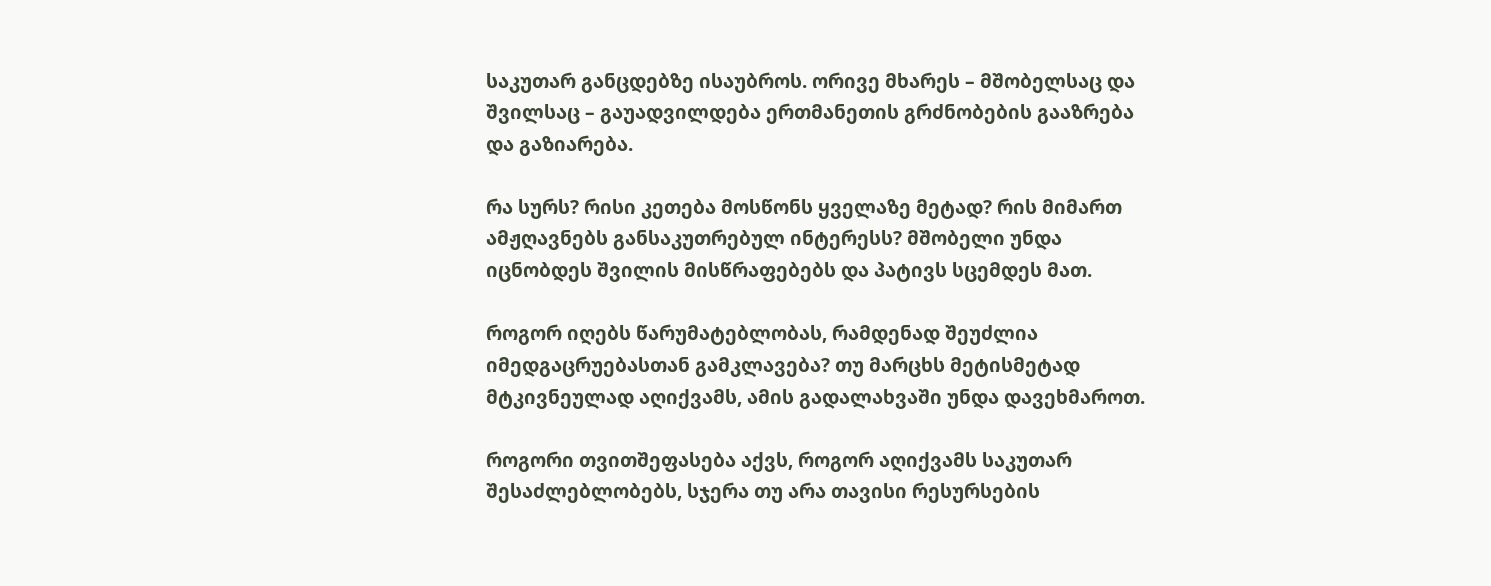საკუთარ განცდებზე ისაუბროს. ორივე მხარეს – მშობელსაც და შვილსაც – გაუადვილდება ერთმანეთის გრძნობების გააზრება და გაზიარება.

რა სურს? რისი კეთება მოსწონს ყველაზე მეტად? რის მიმართ ამჟღავნებს განსაკუთრებულ ინტერესს? მშობელი უნდა იცნობდეს შვილის მისწრაფებებს და პატივს სცემდეს მათ.

როგორ იღებს წარუმატებლობას, რამდენად შეუძლია იმედგაცრუებასთან გამკლავება? თუ მარცხს მეტისმეტად მტკივნეულად აღიქვამს, ამის გადალახვაში უნდა დავეხმაროთ.

როგორი თვითშეფასება აქვს, როგორ აღიქვამს საკუთარ შესაძლებლობებს, სჯერა თუ არა თავისი რესურსების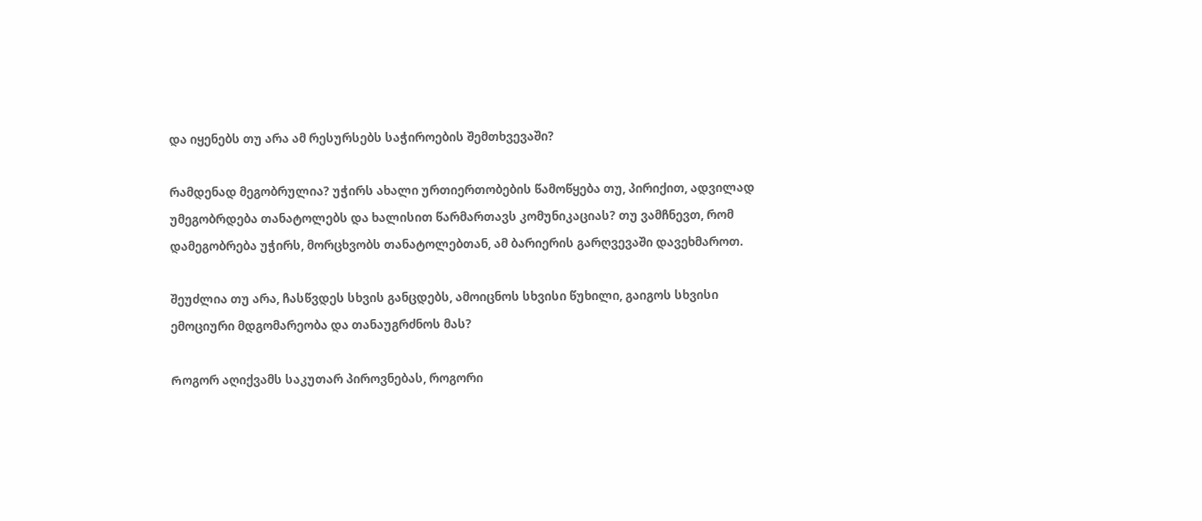და იყენებს თუ არა ამ რესურსებს საჭიროების შემთხვევაში?

რამდენად მეგობრულია? უჭირს ახალი ურთიერთობების წამოწყება თუ, პირიქით, ადვილად უმეგობრდება თანატოლებს და ხალისით წარმართავს კომუნიკაციას? თუ ვამჩნევთ, რომ დამეგობრება უჭირს, მორცხვობს თანატოლებთან, ამ ბარიერის გარღვევაში დავეხმაროთ.

შეუძლია თუ არა, ჩასწვდეს სხვის განცდებს, ამოიცნოს სხვისი წუხილი, გაიგოს სხვისი ემოციური მდგომარეობა და თანაუგრძნოს მას?

Როგორ აღიქვამს საკუთარ პიროვნებას, როგორი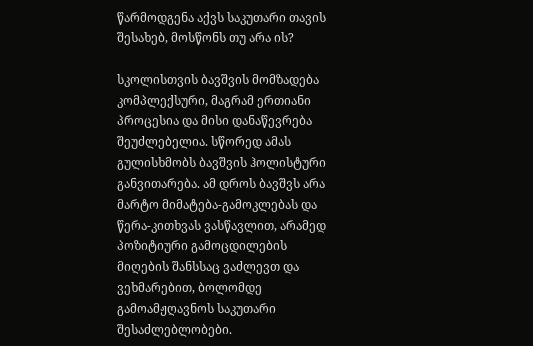წარმოდგენა აქვს საკუთარი თავის შესახებ, მოსწონს თუ არა ის?

სკოლისთვის ბავშვის მომზადება კომპლექსური, მაგრამ ერთიანი პროცესია და მისი დანაწევრება შეუძლებელია. სწორედ ამას გულისხმობს ბავშვის ჰოლისტური განვითარება. ამ დროს ბავშვს არა მარტო მიმატება-გამოკლებას და წერა-კითხვას ვასწავლით, არამედ პოზიტიური გამოცდილების მიღების შანსსაც ვაძლევთ და ვეხმარებით, ბოლომდე გამოამჟღავნოს საკუთარი შესაძლებლობები.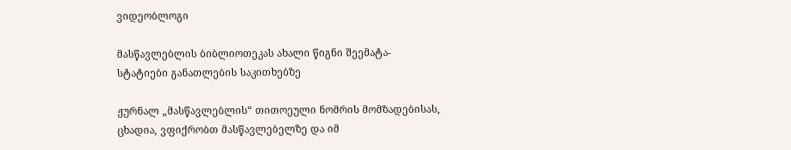ვიდეობლოგი

მასწავლებლის ბიბლიოთეკას ახალი წიგნი შეემატა- სტატიები განათლების საკითხებზე

ჟურნალ „მასწავლებლის“ თითოეული ნომრის მომზადებისას, ცხადია, ვფიქრობთ მასწავლებელზე და იმ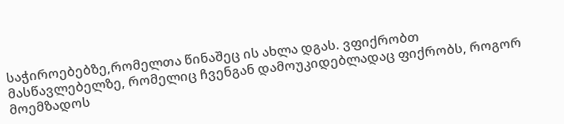საჭიროებებზე,რომელთა წინაშეც ის ახლა დგას. ვფიქრობთ მასწავლებელზე, რომელიც ჩვენგან დამოუკიდებლადაც ფიქრობს, როგორ მოემზადოს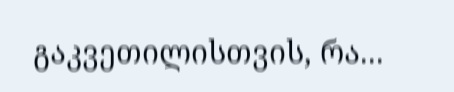გაკვეთილისთვის, რა...